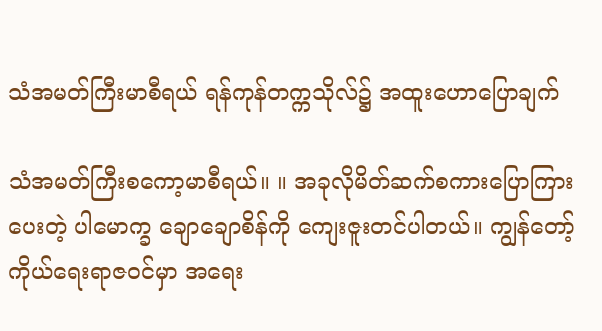သံအမတ်ကြီးမာစီရယ် ရန်ကုန်တက္ကသိုလ်၌ အထူးဟောပြောချက်

သံအမတ်ကြီးစကော့မာစီရယ်။ ။ အခုလိုမိတ်ဆက်စကားပြောကြားပေးတဲ့ ပါမောက္ခ ချောချောစိန်ကို ကျေးဇူးတင်ပါတယ်။ ကျွန်တော့်ကိုယ်ရေးရာဇဝင်မှာ အရေး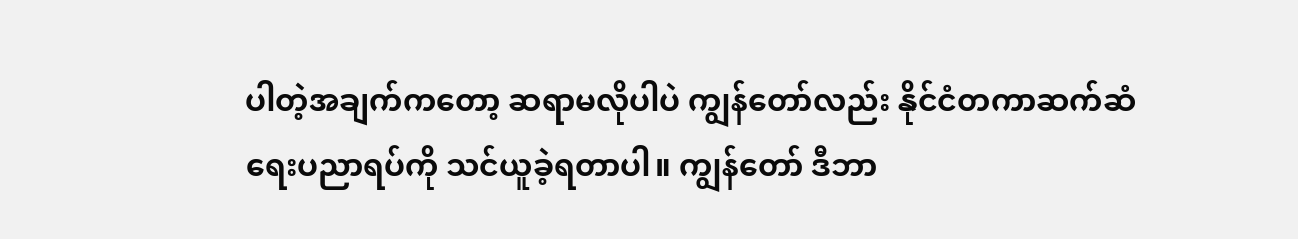ပါတဲ့အချက်ကတော့ ဆရာမလိုပါပဲ ကျွန်တော်လည်း နိုင်ငံတကာဆက်ဆံရေးပညာရပ်ကို သင်ယူခဲ့ရတာပါ။ ကျွန်တော် ဒီဘာ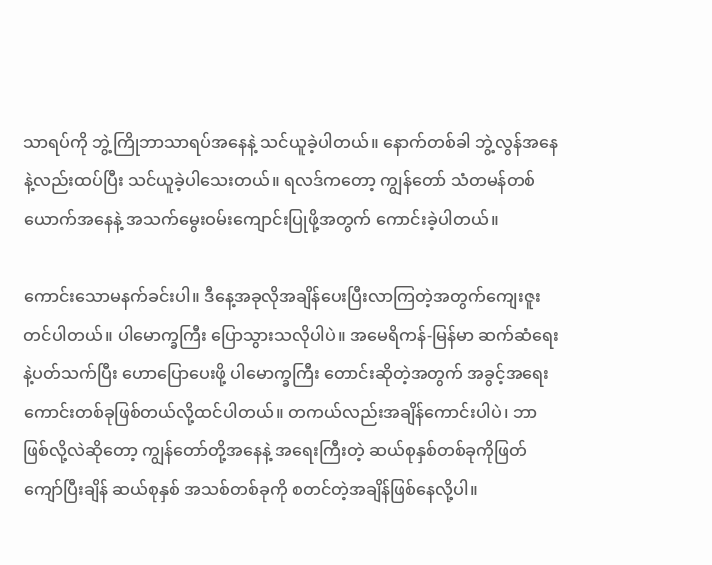သာရပ်ကို ဘွဲ့ကြိုဘာသာရပ်အနေနဲ့ သင်ယူခဲ့ပါတယ်။ နောက်တစ်ခါ ဘွဲ့လွန်အနေနဲ့လည်းထပ်ပြီး သင်ယူခဲ့ပါသေးတယ်။ ရလဒ်ကတော့ ကျွန်တော် သံတမန်တစ်ယောက်အနေနဲ့ အသက်မွေးဝမ်းကျောင်းပြုဖို့အတွက် ကောင်းခဲ့ပါတယ်။

ကောင်းသောမနက်ခင်းပါ။ ဒီနေ့အခုလိုအချိန်ပေးပြီးလာကြတဲ့အတွက်ကျေးဇူးတင်ပါတယ်။ ပါမောက္ခကြီး ပြောသွားသလိုပါပဲ။ အမေရိကန်-မြန်မာ ဆက်ဆံရေးနဲ့ပတ်သက်ပြီး ဟောပြောပေးဖို့ ပါမောက္ခကြီး တောင်းဆိုတဲ့အတွက် အခွင့်အရေးကောင်းတစ်ခုဖြစ်တယ်လို့ထင်ပါတယ်။ တကယ်လည်းအချိန်ကောင်းပါပဲ၊ ဘာဖြစ်လို့လဲဆိုတော့ ကျွန်တော်တို့အနေနဲ့ အရေးကြီးတဲ့ ဆယ်စုနှစ်တစ်ခုကိုဖြတ်ကျော်ပြီးချိန် ဆယ်စုနှစ် အသစ်တစ်ခုကို စတင်တဲ့အချိန်ဖြစ်နေလို့ပါ။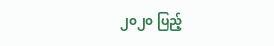၂၀၂၀ ပြည့်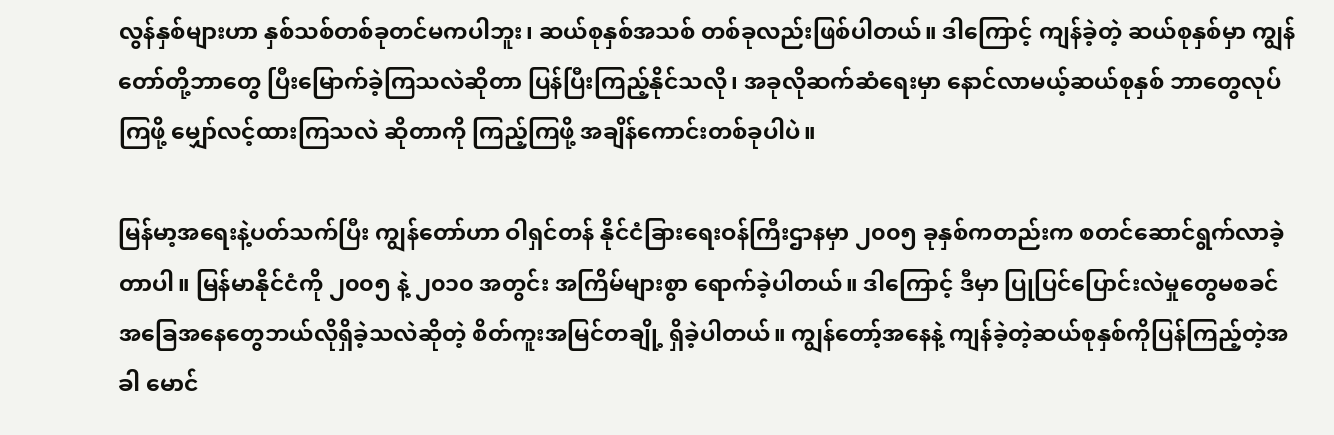လွန်နှစ်များဟာ နှစ်သစ်တစ်ခုတင်မကပါဘူး၊ ဆယ်စုနှစ်အသစ် တစ်ခုလည်းဖြစ်ပါတယ်။ ဒါကြောင့် ကျန်ခဲ့တဲ့ ဆယ်စုနှစ်မှာ ကျွန်တော်တို့ဘာတွေ ပြီးမြောက်ခဲ့ကြသလဲဆိုတာ ပြန်ပြီးကြည့်နိုင်သလို၊ အခုလိုဆက်ဆံရေးမှာ နောင်လာမယ့်ဆယ်စုနှစ် ဘာတွေလုပ်ကြဖို့ မျှော်လင့်ထားကြသလဲ ဆိုတာကို ကြည့်ကြဖို့ အချိန်ကောင်းတစ်ခုပါပဲ။

မြန်မာ့အရေးနဲ့ပတ်သက်ပြီး ကျွန်တော်ဟာ ဝါရှင်တန် နိုင်ငံခြားရေးဝန်ကြီးဌာနမှာ ၂၀၀၅ ခုနှစ်ကတည်းက စတင်ဆောင်ရွက်လာခဲ့တာပါ။ မြန်မာနိုင်ငံကို ၂၀၀၅ နဲ့ ၂၀၁၀ အတွင်း အကြိမ်များစွာ ရောက်ခဲ့ပါတယ်။ ဒါကြောင့် ဒီမှာ ပြုပြင်ပြောင်းလဲမှုတွေမစခင် အခြေအနေတွေဘယ်လိုရှိခဲ့သလဲဆိုတဲ့ စိတ်ကူးအမြင်တချို့ ရှိခဲ့ပါတယ်။ ကျွန်တော့်အနေနဲ့ ကျန်ခဲ့တဲ့ဆယ်စုနှစ်ကိုပြန်ကြည့်တဲ့အခါ မောင်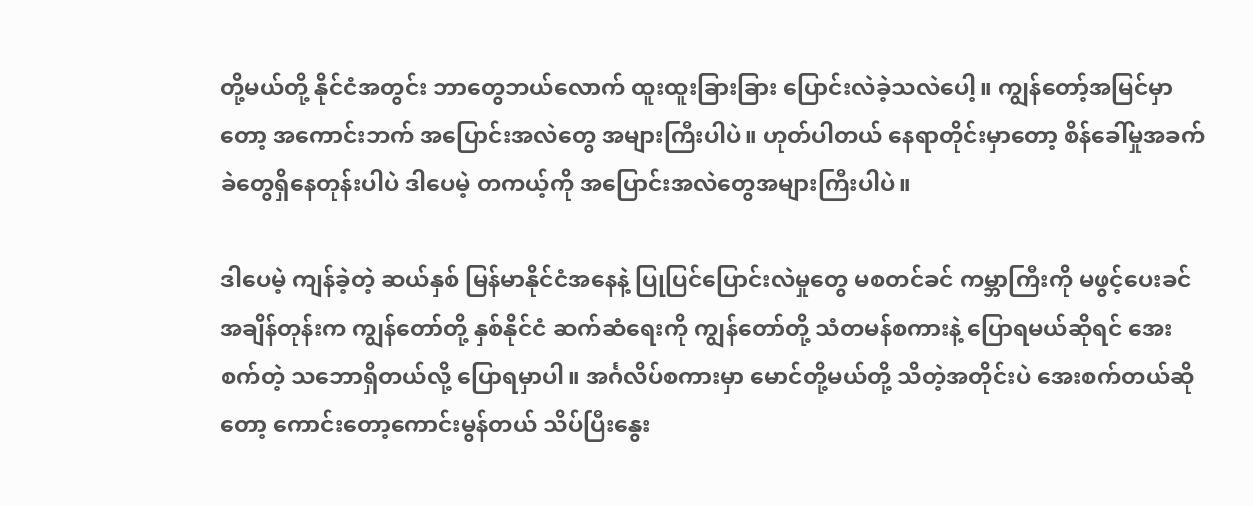တို့မယ်တို့ နိုင်ငံအတွင်း ဘာတွေဘယ်လောက် ထူးထူးခြားခြား ပြောင်းလဲခဲ့သလဲပေါ့။ ကျွန်တော့်အမြင်မှာတော့ အကောင်းဘက် အပြောင်းအလဲတွေ အများကြီးပါပဲ။ ဟုတ်ပါတယ် နေရာတိုင်းမှာတော့ စိန်ခေါ်မှုအခက်ခဲတွေရှိနေတုန်းပါပဲ ဒါပေမဲ့ တကယ့်ကို အပြောင်းအလဲတွေအများကြီးပါပဲ။

ဒါပေမဲ့ ကျန်ခဲ့တဲ့ ဆယ်နှစ် မြန်မာနိုင်ငံအနေနဲ့ ပြုပြင်ပြောင်းလဲမှုတွေ မစတင်ခင် ကမ္ဘာကြီးကို မဖွင့်ပေးခင် အချိန်တုန်းက ကျွန်တော်တို့ နှစ်နိုင်ငံ ဆက်ဆံရေးကို ကျွန်တော်တို့ သံတမန်စကားနဲ့ ပြောရမယ်ဆိုရင် အေးစက်တဲ့ သဘောရှိတယ်လို့ ပြောရမှာပါ။ အင်္ဂလိပ်စကားမှာ မောင်တို့မယ်တို့ သိတဲ့အတိုင်းပဲ အေးစက်တယ်ဆိုတော့ ကောင်းတော့ကောင်းမွန်တယ် သိပ်ပြီးနွေး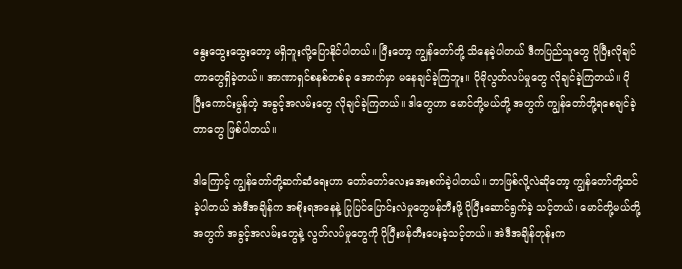နွေးထွေးထွေးတော့ မရှိဘူးလို့ပြောနိုင်ပါတယ်။ ပြီးတော့ ကျွန်တော်တို့ သိနေခဲ့ပါတယ် ဒီကပြည်သူတွေ ပိုပြီးလိုချင်တာတွေရှိခဲ့တယ်။ အာဏာရှင်စနစ်တစ်ခု အောက်မှာ မနေချင်ခဲ့ကြဘူး။ ပိုမိုလွတ်လပ်မှုတွေ လိုချင်ခဲ့ကြတယ်။ ပိုပြီးကောင်းမွန်တဲ့ အခွင့်အလမ်းတွေ လိုချင်ခဲ့ကြတယ်။ ဒါတွေဟာ မောင်တို့မယ်တို့ အတွက် ကျွန်တော်တို့ရစေချင်ခဲ့တာတွေ ဖြစ်ပါတယ်။

ဒါကြောင့် ကျွန်တော်တို့ဆက်ဆံရေးဟာ တော်တော်လေးအေးစက်ခဲ့ပါတယ်။ ဘာဖြစ်လို့လဲဆိုတော့ ကျွန်တော်တို့ထင်ခဲ့ပါတယ် အဲဒီအချိန်က အစိုးရအနေနဲ့ ပြုပြင်ပြောင်းလဲမှုတွေဖန်တီးဖို့ ပိုပြီးဆောင်ရွက်ခဲ့ သင့်တယ်၊ မောင်တို့မယ်တို့အတွက် အခွင့်အလမ်းတွေနဲ့ လွတ်လပ်မှုတွေကို ပိုပြီးဖန်တီးပေးခဲ့သင့်တယ်။ အဲဒီအချိန်တုန်းက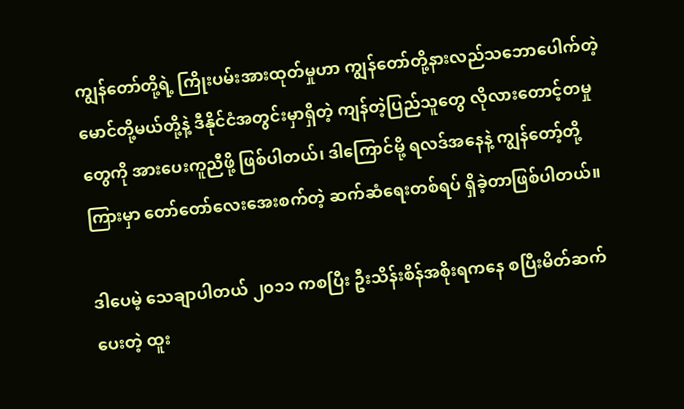ကျွန်တော်တို့ရဲ့ ကြိုးပမ်းအားထုတ်မှုဟာ ကျွန်တော်တို့နားလည်သဘောပေါက်တဲ့ မောင်တို့မယ်တို့နဲ့ ဒီနိုင်ငံအတွင်းမှာရှိတဲ့ ကျန်တဲ့ပြည်သူတွေ လိုလားတောင့်တမှုတွေကို အားပေးကူညီဖို့ ဖြစ်ပါတယ်၊ ဒါကြောင်မို့ ရလဒ်အနေနဲ့ ကျွန်တော့်တို့ကြားမှာ တော်တော်လေးအေးစက်တဲ့ ဆက်ဆံရေးတစ်ရပ် ရှိခဲ့တာဖြစ်ပါတယ်။

ဒါပေမဲ့ သေချာပါတယ် ၂၀၁၁ ကစပြီး ဦးသိန်းစိန်အစိုးရကနေ စပြီးမိတ်ဆက်ပေးတဲ့ ထူး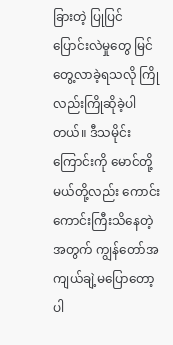ခြားတဲ့ ပြုပြင် ပြောင်းလဲမှုတွေ မြင်တွေ့လာခဲ့ရသလို ကြိုလည်းကြိုဆိုခဲ့ပါတယ်။ ဒီသမိုင်းကြောင်းကို မောင်တို့မယ်တို့လည်း ကောင်းကောင်းကြီးသိနေတဲ့အတွက် ကျွန်တော်အကျယ်ချဲ့မပြောတော့ပါ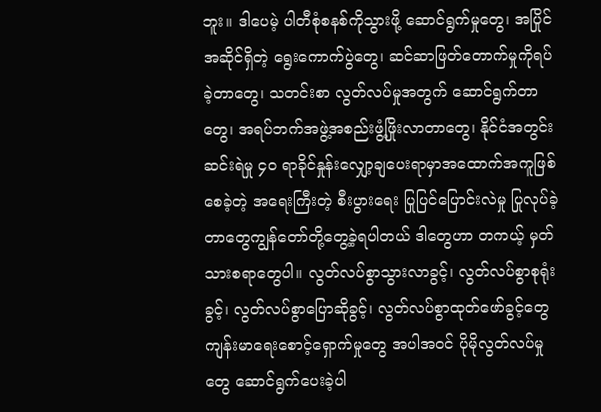ဘူး။ ဒါပေမဲ့ ပါတီစုံစနစ်ကိုသွားဖို့ ဆောင်ရွက်မှုတွေ၊ အပြိုင်အဆိုင်ရှိတဲ့ ရွေးကောက်ပွဲတွေ၊ ဆင်ဆာဖြတ်တောက်မှုကိုရပ်ခဲ့တာတွေ၊ သတင်းစာ လွတ်လပ်မှုအတွက် ဆောင်ရွက်တာတွေ၊ အရပ်ဘက်အဖွဲ့အစည်းဖွံ့ဖြိုးလာတာတွေ၊ နိုင်ငံအတွင်း ဆင်းရဲမှု ၄၀ ရာခိုင်နှုန်းလျှော့ချပေးရာမှာအထောက်အကူဖြစ်စေခဲ့တဲ့ အရေးကြီးတဲ့ စီးပွားရေး ပြုပြင်ပြောင်းလဲမှု ပြုလုပ်ခဲ့ တာတွေကျွန်တော်တို့တွေ့ခဲ့ရပါတယ် ဒါတွေဟာ တကယ့် မှတ်သားစရာတွေပါ။ လွတ်လပ်စွာသွားလာခွင့်၊ လွတ်လပ်စွာစုရုံးခွင့်၊ လွတ်လပ်စွာပြောဆိုခွင့်၊ လွတ်လပ်စွာထုတ်ဖော်ခွင့်တွေ ကျန်းမာရေးစောင့်ရှောက်မှုတွေ အပါအဝင် ပိုမိုလွတ်လပ်မှုတွေ ဆောင်ရွက်ပေးခဲ့ပါ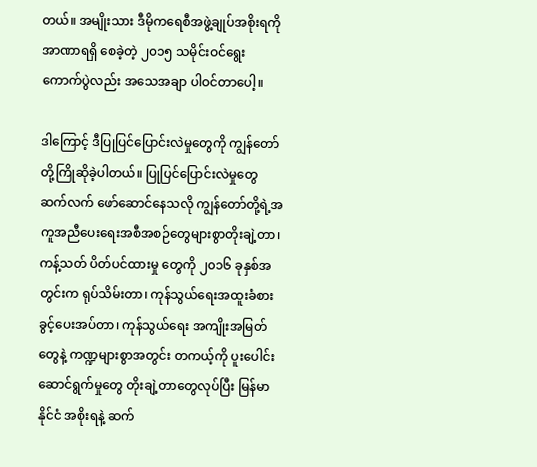တယ်။ အမျိုးသား ဒီမိုကရေစီအဖွဲ့ချုပ်အစိုးရကို အာဏာရရှိ စေခဲ့တဲ့ ၂၀၁၅ သမိုင်းဝင်ရွေးကောက်ပွဲလည်း အသေအချာ ပါဝင်တာပေါ့။

ဒါကြောင့် ဒီပြုပြင်ပြောင်းလဲမှုတွေကို ကျွန်တော်တို့ကြိုဆိုခဲ့ပါတယ်။ ပြုပြင်ပြောင်းလဲမှုတွေ ဆက်လက် ဖော်ဆောင်နေသလို ကျွန်တော်တို့ရဲ့အကူအညီပေးရေးအစီအစဉ်တွေများစွာတိုးချဲ့တာ၊ ကန့်သတ် ပိတ်ပင်ထားမှု တွေကို ၂၀၁၆ ခုနှစ်အတွင်းက ရုပ်သိမ်းတာ၊ ကုန်သွယ်ရေးအထူးခံစားခွင့်ပေးအပ်တာ၊ ကုန်သွယ်ရေး အကျိုးအမြတ်တွေနဲ့ ကဏ္ဍများစွာအတွင်း တကယ့်ကို ပူးပေါင်းဆောင်ရွက်မှုတွေ တိုးချဲ့တာတွေလုပ်ပြီး မြန်မာနိုင်ငံ အစိုးရနဲ့ ဆက်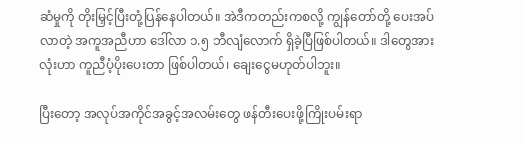ဆံမှုကို တိုးမြှင့်ပြီးတုံ့ပြန်နေပါတယ်။ အဲဒီကတည်းကစလို့ ကျွန်တော်တို့ ပေးအပ်လာတဲ့ အကူအညီဟာ ဒေါ်လာ ၁.၅ ဘီလျံလောက် ရှိခဲ့ပြီဖြစ်ပါတယ်။ ဒါတွေအားလုံးဟာ ကူညီပံ့ပိုးပေးတာ ဖြစ်ပါတယ်၊ ချေးငွေမဟုတ်ပါဘူး။

ပြီးတော့ အလုပ်အကိုင်အခွင့်အလမ်းတွေ ဖန်တီးပေးဖို့ကြိုးပမ်းရာ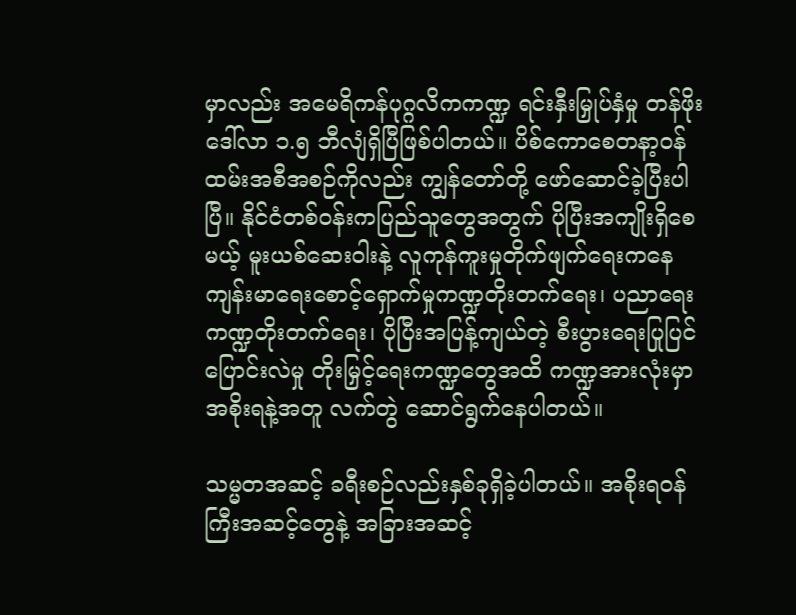မှာလည်း အမေရိကန်ပုဂ္ဂလိကကဏ္ဍ ရင်းနှီးမြှုပ်နှံမှု တန်ဖိုး ဒေါ်လာ ၁.၅ ဘီလျံရှိပြီဖြစ်ပါတယ်။ ပိစ်ကောစေတနာ့ဝန်ထမ်းအစီအစဉ်ကိုလည်း ကျွန်တော်တို့ ဖော်ဆောင်ခဲ့ပြီးပါပြီ။ နိုင်ငံတစ်ဝန်းကပြည်သူတွေအတွက် ပိုပြီးအကျိုးရှိစေမယ့် မူးယစ်ဆေးဝါးနဲ့ လူကုန်ကူးမှုတိုက်ဖျက်ရေးကနေ ကျန်းမာရေးစောင့်ရှောက်မှုကဏ္ဍတိုးတက်ရေး၊ ပညာရေးကဏ္ဍတိုးတက်ရေး၊ ပိုပြီးအပြန့်ကျယ်တဲ့ စီးပွားရေးပြုပြင်ပြောင်းလဲမှု တိုးမြှင့်ရေးကဏ္ဍတွေအထိ ကဏ္ဍအားလုံးမှာ အစိုးရနဲ့အတူ လက်တွဲ ဆောင်ရွက်နေပါတယ်။

သမ္မတအဆင့် ခရီးစဉ်လည်းနှစ်ခုရှိခဲ့ပါတယ်။ အစိုးရဝန်ကြီးအဆင့်တွေနဲ့ အခြားအဆင့်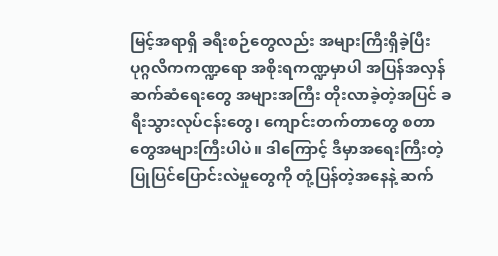မြင့်အရာရှိ ခရီးစဉ်တွေလည်း အများကြီးရှိခဲ့ပြီး ပုဂ္ဂလိကကဏ္ဍရော အစိုးရကဏ္ဍမှာပါ အပြန်အလှန်ဆက်ဆံရေးတွေ အများအကြီး တိုးလာခဲ့တဲ့အပြင် ခရီးသွားလုပ်ငန်းတွေ၊ ကျောင်းတက်တာတွေ စတာတွေအများကြီးပါပဲ။ ဒါကြောင့် ဒီမှာအရေးကြီးတဲ့ ပြုပြင်ပြောင်းလဲမှုတွေကို တုံ့ပြန်တဲ့အနေနဲ့ ဆက်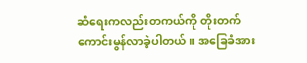ဆံရေးကလည်းတကယ်ကို တိုးတက်ကောင်းမွန်လာခဲ့ပါတယ်။ အခြေခံအား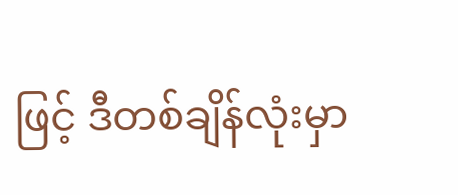ဖြင့် ဒီတစ်ချိန်လုံးမှာ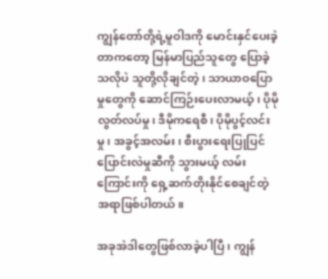ကျွန်တော်တို့ရဲ့မူဝါဒကို မောင်းနှင်ပေးခဲ့ တာကတော့ မြန်မာပြည်သူတွေ ပြောခဲ့သလိုပဲ သူတို့လိုချင်တဲ့၊ သာယာဝပြောမှုတွေကို ဆောင်ကြဉ်းပေးလာမယ့်၊ ပိုမိုလွတ်လပ်မှု၊ ဒီမိုကရေစီ၊ ပိုမိုပွင့်လင်းမှု၊ အခွင့်အလမ်း၊ စီးပွားရေးပြုပြင်ပြောင်းလဲမှုဆီကို သွားမယ့် လမ်းကြောင်းကို ရှေ့ဆက်တိုးနိုင်စေချင်တဲ့ အရာဖြစ်ပါတယ်။

အခုအဲဒါတွေဖြစ်လာခဲ့ပါပြီ၊ ကျွန်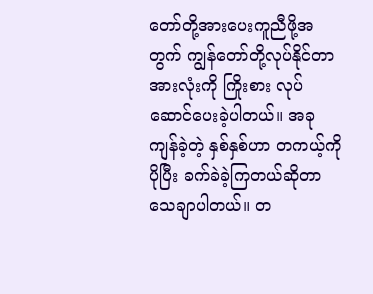တော်တို့အားပေးကူညီဖို့အတွက် ကျွန်တော်တို့လုပ်နိုင်တာအားလုံးကို ကြိုးစား လုပ်ဆောင်ပေးခဲ့ပါတယ်။ အခု ကျန်ခဲ့တဲ့ နှစ်နှစ်ဟာ တကယ့်ကိုပိုပြီး ခက်ခဲခဲ့ကြတယ်ဆိုတာ သေချာပါတယ်။ တ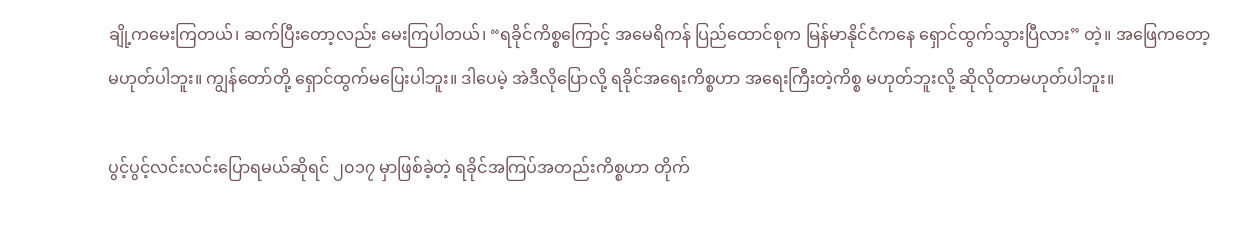ချို့ကမေးကြတယ်၊ ဆက်ပြီးတော့လည်း မေးကြပါတယ်၊ “ရခိုင်ကိစ္စကြောင့် အမေရိကန် ပြည်ထောင်စုက မြန်မာနိုင်ငံကနေ ရှောင်ထွက်သွားပြီလား” တဲ့။ အဖြေကတော့ မဟုတ်ပါဘူး။ ကျွန်တော်တို့ ရှောင်ထွက်မပြေးပါဘူး။ ဒါပေမဲ့ အဲဒီလိုပြောလို့ ရခိုင်အရေးကိစ္စဟာ အရေးကြီးတဲ့ကိစ္စ မဟုတ်ဘူးလို့ ဆိုလိုတာမဟုတ်ပါဘူး။

ပွင့်ပွင့်လင်းလင်းပြောရမယ်ဆိုရင် ၂၀၁၇ မှာဖြစ်ခဲ့တဲ့ ရခိုင်အကြပ်အတည်းကိစ္စဟာ တိုက်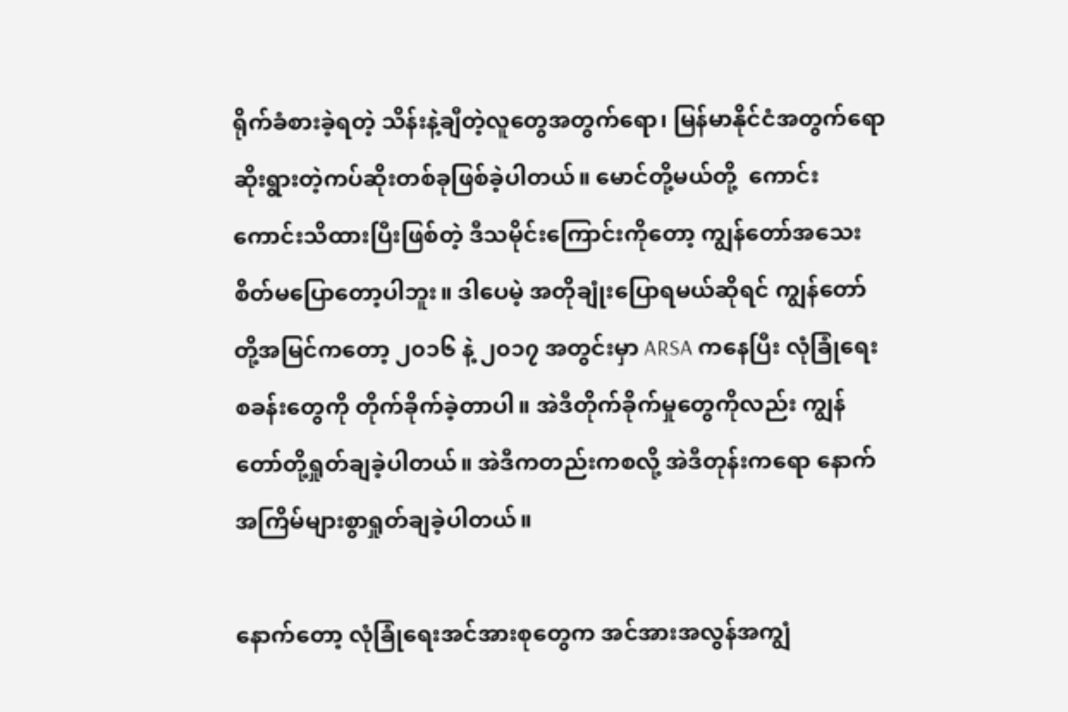ရိုက်ခံစားခဲ့ရတဲ့ သိန်းနဲ့ချီတဲ့လူတွေအတွက်ရော၊ မြန်မာနိုင်ငံအတွက်ရော ဆိုးရွားတဲ့ကပ်ဆိုးတစ်ခုဖြစ်ခဲ့ပါတယ်။ မောင်တို့မယ်တို့  ကောင်းကောင်းသိထားပြီးဖြစ်တဲ့ ဒီသမိုင်းကြောင်းကိုတော့ ကျွန်တော်အသေးစိတ်မပြောတော့ပါဘူး။ ဒါပေမဲ့ အတိုချုံးပြောရမယ်ဆိုရင် ကျွန်တော်တို့အမြင်ကတော့ ၂၀၁၆ နဲ့ ၂၀၁၇ အတွင်းမှာ ARSA ကနေပြီး လုံခြုံရေးစခန်းတွေကို တိုက်ခိုက်ခဲ့တာပါ။ အဲဒီတိုက်ခိုက်မှုတွေကိုလည်း ကျွန်တော်တို့ရှုတ်ချခဲ့ပါတယ်။ အဲဒီကတည်းကစလို့ အဲဒီတုန်းကရော နောက်အကြိမ်များစွာရှုတ်ချခဲ့ပါတယ်။

နောက်တော့ လုံခြုံရေးအင်အားစုတွေက အင်အားအလွန်အကျွံ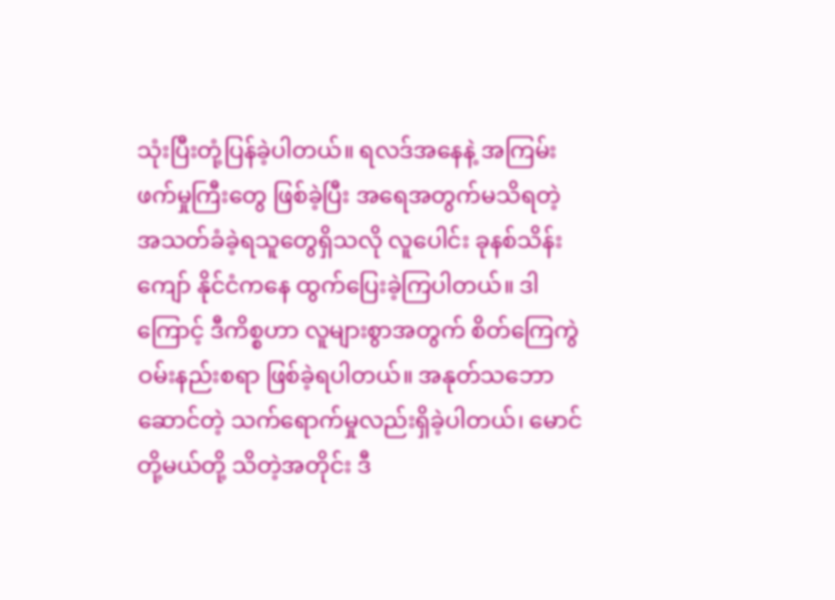သုံးပြီးတုံ့ပြန်ခဲ့ပါတယ်။ ရလဒ်အနေနဲ့ အကြမ်းဖက်မှုကြီးတွေ ဖြစ်ခဲ့ပြီး အရေအတွက်မသိရတဲ့ အသတ်ခံခဲ့ရသူတွေရှိသလို လူပေါင်း ခုနစ်သိန်းကျော် နိုင်ငံကနေ ထွက်ပြေးခဲ့ကြပါတယ်။ ဒါကြောင့် ဒီကိစ္စဟာ လူများစွာအတွက် စိတ်ကြေကွဲ ဝမ်းနည်းစရာ ဖြစ်ခဲ့ရပါတယ်။ အနုတ်သဘောဆောင်တဲ့ သက်ရောက်မှုလည်းရှိခဲ့ပါတယ်၊ မောင်တို့မယ်တို့ သိတဲ့အတိုင်း ဒီ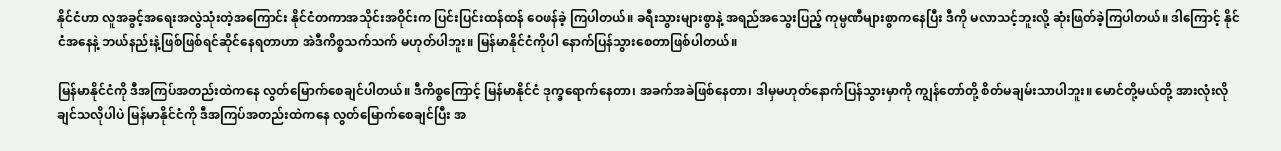နိုင်ငံဟာ လူအခွင့်အရေးအလွဲသုံးတဲ့အကြောင်း နိုင်ငံတကာအသိုင်းအဝိုင်းက ပြင်းပြင်းထန်ထန် ဝေဖန်ခဲ့ ကြပါတယ်။ ခရီးသွားများစွာနဲ့ အရည်အသွေးပြည့် ကုမ္ပဏီများစွာကနေပြီး ဒီကို မလာသင့်ဘူးလို့ ဆုံးဖြတ်ခဲ့ကြပါတယ်။ ဒါကြောင့် နိုင်ငံအနေနဲ့ ဘယ်နည်းနဲ့ဖြစ်ဖြစ်ရင်ဆိုင်နေရတာဟာ အဲဒီကိစ္စသက်သက် မဟုတ်ပါဘူး။ မြန်မာနိုင်ငံကိုပါ နောက်ပြန်သွားစေတာဖြစ်ပါတယ်။

မြန်မာနိုင်ငံကို ဒီအကြပ်အတည်းထဲကနေ လွတ်မြောက်စေချင်ပါတယ်။ ဒီကိစ္စကြောင့် မြန်မာနိုင်ငံ ဒုက္ခရောက်နေတာ၊ အခက်အခဲဖြစ်နေတာ၊ ဒါမှမဟုတ်နောက်ပြန်သွားမှာကို ကျွန်တော်တို့ စိတ်မချမ်းသာပါဘူး။ မောင်တို့မယ်တို့ အားလုံးလိုချင်သလိုပါပဲ မြန်မာနိုင်ငံကို ဒီအကြပ်အတည်းထဲကနေ လွတ်မြောက်စေချင်ပြီး အ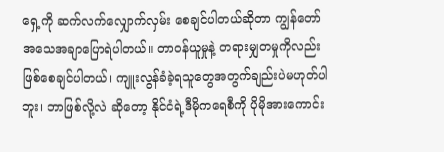ရှေ့ကို ဆက်လက်လျှောက်လှမ်း စေချင်ပါတယ်ဆိုတာ ကျွန်တော်အသေအချာပြောရဲပါတယ်။ တာဝန်ယူမှုနဲ့ တရားမျှတမှုကိုလည်း ဖြစ်စေချင်ပါတယ်၊ ကျူးလွန်ခံခဲ့ရသူတွေအတွက်ချည်းပဲမဟုတ်ပါဘူး၊ ဘာဖြစ်လို့လဲ ဆိုတော့ နိုင်ငံရဲ့ဒီမိုကရေစီကို ပိုမိုအားကောင်း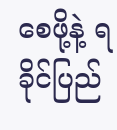စေဖို့နဲ့ ရခိုင်ပြည်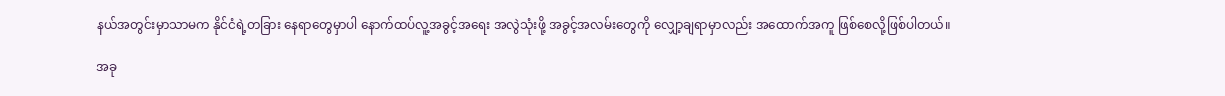နယ်အတွင်းမှာသာမက နိုင်ငံရဲ့တခြား နေရာတွေမှာပါ နောက်ထပ်လူ့အခွင့်အရေး အလွဲသုံးဖို့ အခွင့်အလမ်းတွေကို လျှော့ချရာမှာလည်း အထောက်အကူ ဖြစ်စေလို့ဖြစ်ပါတယ်။

အခု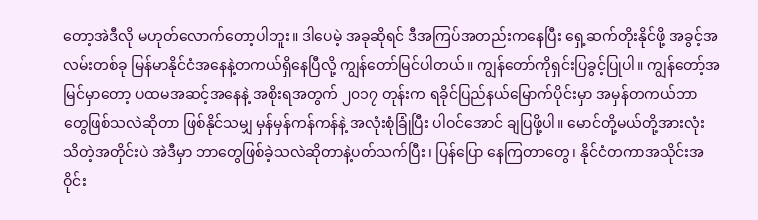တော့အဲဒီလို မဟုတ်လောက်တော့ပါဘူး။ ဒါပေမဲ့ အခုဆိုရင် ဒီအကြပ်အတည်းကနေပြီး ရှေ့ဆက်တိုးနိုင်ဖို့ အခွင့်အလမ်းတစ်ခု မြန်မာနိုင်ငံအနေနဲ့တကယ်ရှိနေပြီလို့ ကျွန်တော်မြင်ပါတယ်။ ကျွန်တော်ကိုရှင်းပြခွင့်ပြုပါ။ ကျွန်တော့်အမြင်မှာတော့ ပထမအဆင့်အနေနဲ့ အစိုးရအတွက် ၂၀၁၇ တုန်းက ရခိုင်ပြည်နယ်မြောက်ပိုင်းမှာ အမှန်တကယ်ဘာတွေဖြစ်သလဲဆိုတာ ဖြစ်နိုင်သမျှ မှန်မှန်ကန်ကန်နဲ့ အလုံးစုံခြုံပြီး ပါဝင်အောင် ချပြဖို့ပါ။ မောင်တို့မယ်တို့အားလုံး သိတဲ့အတိုင်းပဲ အဲဒီမှာ ဘာတွေဖြစ်ခဲ့သလဲဆိုတာနဲ့ပတ်သက်ပြီး၊ ပြန်ပြော နေကြတာတွေ၊ နိုင်ငံတကာအသိုင်းအဝိုင်း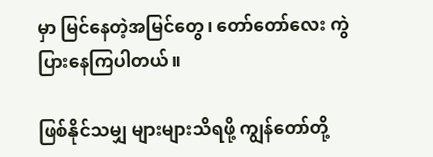မှာ မြင်နေတဲ့အမြင်တွေ၊ တော်တော်လေး ကွဲပြားနေကြပါတယ်။

ဖြစ်နိုင်သမျှ များများသိရဖို့ ကျွန်တော်တို့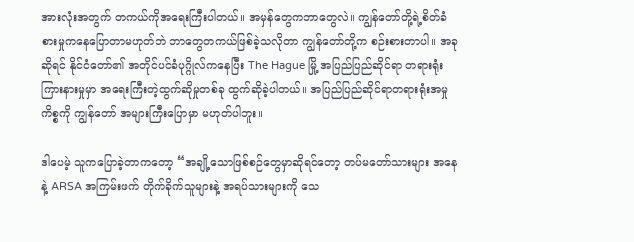အားလုံးအတွက် တကယ်ကိုအရေးကြီးပါတယ်။ အမှန်တွေကဘာတွေလဲ။ ကျွန်တော်တို့ရဲ့စိတ်ခံစားမှုကနေပြောတာမဟုတ်ဘဲ ဘာတွေတကယ်ဖြစ်ခဲ့သလိုတာ ကျွန်တော်တို့က စဉ်းစားတာပါ။ အခုဆိုရင် နိုင်ငံတော်၏ အတိုင်ပင်ခံပုဂ္ဂိုလ်ကနေပြီး The Hague မြို့ အပြည်ပြည်ဆိုင်ရာ တရားရုံးကြားနားမှုမှာ အရေးကြီးတဲ့ထွက်ဆိုမှုတစ်ခု ထွက်ဆိုခဲ့ပါတယ်။ အပြည်ပြည်ဆိုင်ရာတရားရုံးအမှုကိစ္စကို ကျွန်တော် အများကြီးပြောမှာ မဟုတ်ပါဘူး။

ဒါပေမဲ့ သူကပြောခဲ့တာကတော့ “အချို့သောဖြစ်စဉ်တွေမှာဆိုရင်တော့ တပ်မတော်သားများ အနေနဲ့ ARSA အကြမ်းဖက် တိုက်ခိုက်သူများနဲ့ အရပ်သားများကို သေ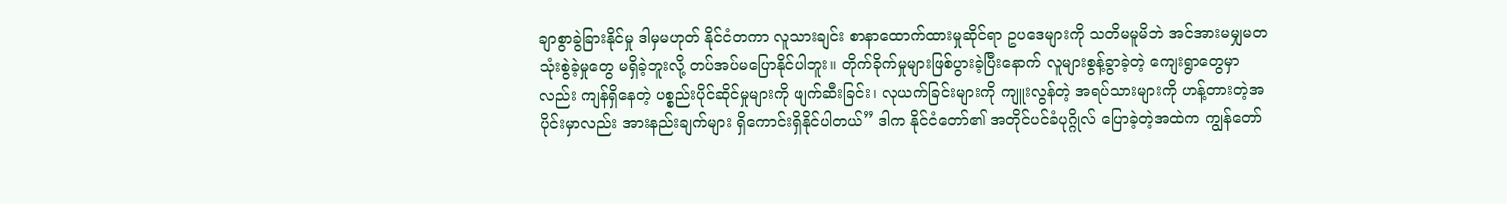ချာစွာခွဲခြားနိုင်မှု ဒါမှမဟုတ် နိုင်ငံတကာ လူသားချင်း စာနာထောက်ထားမှုဆိုင်ရာ ဥပဒေများကို သတိမမူမိဘဲ အင်အားမမျှမတ သုံးစွဲခဲ့မှုတွေ မရှိခဲ့ဘူးလို့ တပ်အပ်မပြောနိုင်ပါဘူး။ တိုက်ခိုက်မှုများဖြစ်ပွားခဲ့ပြီးနောက် လူများစွန့်ခွာခဲ့တဲ့ ကျေးရွာတွေမှာလည်း ကျန်ရှိနေတဲ့ ပစ္စည်းပိုင်ဆိုင်မှုများကို ဖျက်ဆီးခြင်း၊ လုယက်ခြင်းများကို ကျူးလွန်တဲ့ အရပ်သားများကို ဟန့်တားတဲ့အပိုင်းမှာလည်း အားနည်းချက်များ ရှိကောင်းရှိနိုင်ပါတယ်” ဒါက နိုင်ငံတော်၏ အတိုင်ပင်ခံပုဂ္ဂိုလ် ပြောခဲ့တဲ့အထဲက ကျွန်တော်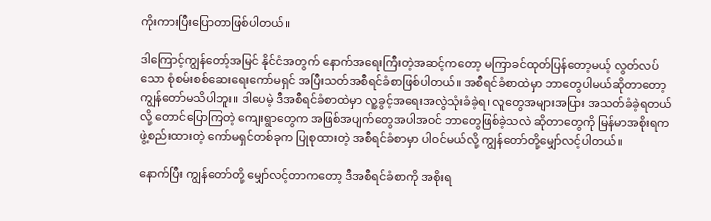ကိုးကားပြီးပြောတာဖြစ်ပါတယ်။

ဒါကြောင့်ကျွန်တော့်အမြင် နိုင်ငံအတွက် နောက်အရေးကြီးတဲ့အဆင့်ကတော့ မကြာခင်ထုတ်ပြန်တော့မယ့် လွတ်လပ်သော စုံစမ်းစစ်ဆေးရေးကော်မရှင် အပြီးသတ်အစီရင်ခံစာဖြစ်ပါတယ်။ အစီရင်ခံစာထဲမှာ ဘာတွေပါမယ်ဆိုတာတော့ ကျွန်တော်မသိပါဘူး။ ဒါပေမဲ့ ဒီအစီရင်ခံစာထဲမှာ လူ့ခွင့်အရေးအလွဲသုံးခံခဲ့ရ၊ လူတွေအများအပြား အသတ်ခံခဲ့ရတယ်လို့ တောင်ပြောကြတဲ့ ကျေးရွာတွေက အဖြစ်အပျက်တွေအပါအဝင် ဘာတွေဖြစ်ခဲ့သလဲ ဆိုတာတွေကို မြန်မာအစိုးရကဖွဲ့စည်းထားတဲ့ ကော်မရှင်တစ်ခုက ပြုစုထားတဲ့ အစီရင်ခံစာမှာ ပါဝင်မယ်လို့ ကျွန်တော်တို့မျှော်လင့်ပါတယ်။

နောက်ပြီး ကျွန်တော်တို့ မျှော်လင့်တာကတော့ ဒီအစီရင်ခံစာကို အစိုးရ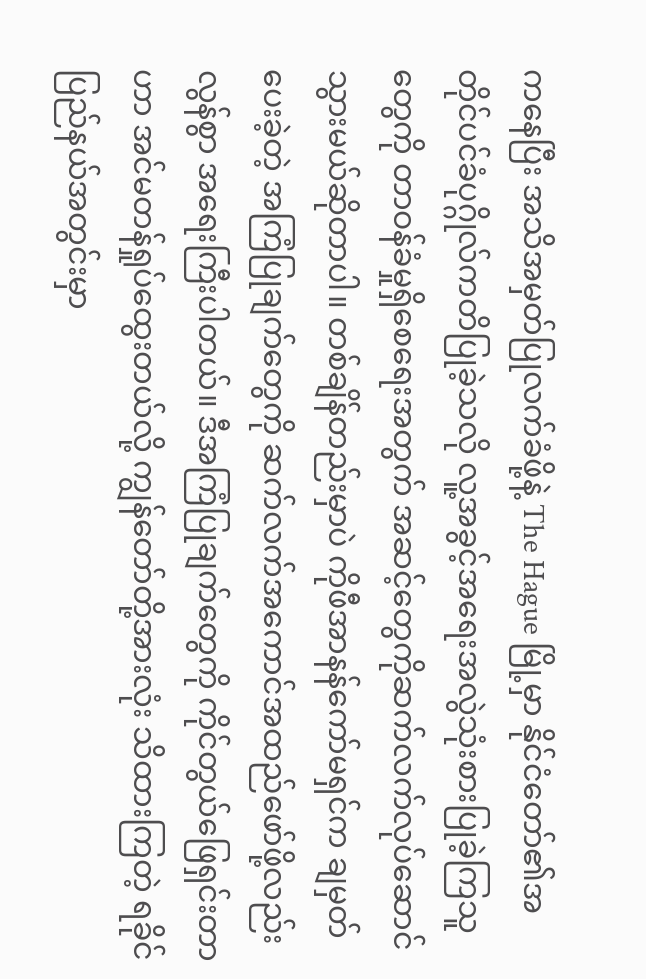ကနေပြီး အသိအမှတ်ပြုလက်ခံဖို့နဲ့ The Hague မြို့မှာ နိုင်ငံတော်၏အတိုင်ပင်ခံပုဂ္ဂိုလ်ကတိပြုခဲ့သလို လူ့အခွင့်အရေးအလွဲသုံးစားပြုခဲ့ကြသူတွေကို တာဝန်ခံမှုရှိစေရေးအတွက် အဆင့်တွေကိုဆက်လက်လုပ်ဆောင်သွားမယ်ဆိုတာပါ။ တစ်ချိန်တည်းမှာပဲ ကိုဖီအာနန်ကော်မရှင်က ချမှတ်ပေးခဲ့တဲ့ အကြံပြုချက်တွေကို ဆက်လက်အကောင်အထည်ဖော်ဖို့လည်း လွန်စွာ အရေးကြီးပါတယ်။ ဒီအကြံပြုချက်တွေကို ကိုင်တွယ်ဖြေရှင်းတာဟာ အင်မတန်ရှုပ်ထွေးတယ်လို့ ကျွန်တော်တို့အားလုံး သိထားကြတဲ့ ရခိုင်ပြည်နယ်အတွင်းမှာ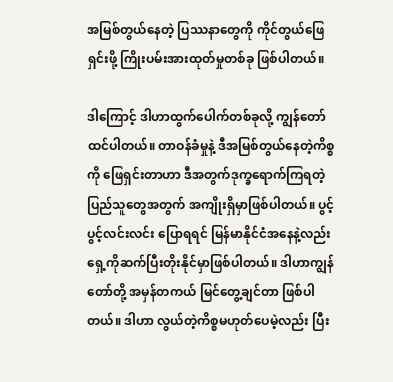အမြစ်တွယ်နေတဲ့ ပြဿနာတွေကို ကိုင်တွယ်ဖြေရှင်းဖို့ ကြိုးပမ်းအားထုတ်မှုတစ်ခု ဖြစ်ပါတယ်။

ဒါကြောင့် ဒါဟာထွက်ပေါက်တစ်ခုလို့ ကျွန်တော်ထင်ပါတယ်။ တာဝန်ခံမှုနဲ့ ဒီအမြစ်တွယ်နေတဲ့ကိစ္စကို ဖြေရှင်းတာဟာ ဒီအတွက်ဒုက္ခရောက်ကြရတဲ့ပြည်သူတွေအတွက် အကျိုးရှိမှာဖြစ်ပါတယ်။ ပွင့်ပွင့်လင်းလင်း ပြောရရင် မြန်မာနိုင်ငံအနေနဲ့လည်းရှေ့ကိုဆက်ပြီးတိုးနိုင်မှာဖြစ်ပါတယ်။ ဒါဟာကျွန်တော်တို့ အမှန်တကယ် မြင်တွေ့ချင်တာ ဖြစ်ပါတယ်။ ဒါဟာ လွယ်တဲ့ကိစ္စမဟုတ်ပေမဲ့လည်း ပြီး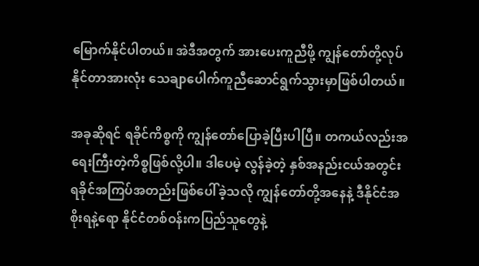မြောက်နိုင်ပါတယ်။ အဲဒီအတွက် အားပေးကူညီဖို့ ကျွန်တော်တို့လုပ်နိုင်တာအားလုံး သေချာပေါက်ကူညီဆောင်ရွက်သွားမှာဖြစ်ပါတယ်။

အခုဆိုရင် ရခိုင်ကိစ္စကို ကျွန်တော်ပြောခဲ့ပြီးပါပြီ။ တကယ်လည်းအရေးကြီးတဲ့ကိစ္စဖြစ်လို့ပါ။ ဒါပေမဲ့ လွန်ခဲ့တဲ့ နှစ်အနည်းငယ်အတွင်း ရခိုင်အကြပ်အတည်းဖြစ်ပေါ်ခဲ့သလို ကျွန်တော်တို့အနေနဲ့ ဒီနိုင်ငံအစိုးရနဲ့ရော နိုင်ငံတစ်ဝန်းကပြည်သူတွေနဲ့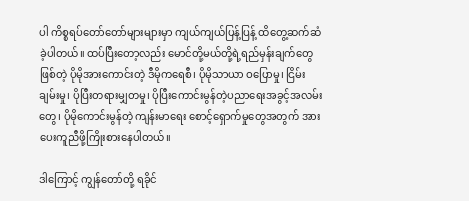ပါ ကိစ္စရပ်တော်တော်များများမှာ ကျယ်ကျယ်ပြန့်ပြန့် ထိတွေ့ဆက်ဆံခဲ့ပါတယ်။ ထပ်ပြီးတော့လည်း မောင်တို့မယ်တို့ရဲ့ရည်မှန်းချက်တွေဖြစ်တဲ့ ပိုမိုအားကောင်းတဲ့ ဒီမိုကရေစီ၊ ပိုမိုသာယာ ဝပြောမှု၊ ငြိမ်းချမ်းမှု၊ ပိုပြီးတရားမျှတမှု၊ ပိုပြီးကောင်းမွန်တဲ့ပညာရေးအခွင့်အလမ်းတွေ၊ ပိုမိုကောင်းမွန်တဲ့ ကျန်းမာရေး စောင့်ရှောက်မှုတွေအတွက် အားပေးကူညီဖို့ကြိုးစားနေပါတယ်။

ဒါကြောင့် ကျွန်တော်တို့ ရခိုင်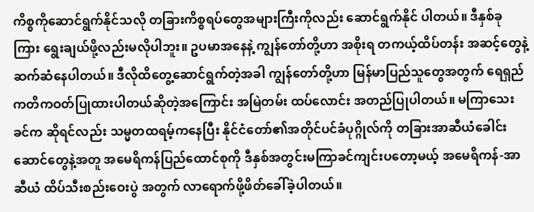ကိစ္စကိုဆောင်ရွက်နိုင်သလို တခြားကိစ္စရပ်တွေအများကြီးကိုလည်း ဆောင်ရွက်နိုင် ပါတယ်။ ဒီနှစ်ခုကြား ရွေးချယ်ဖို့လည်းမလိုပါဘူး။ ဥပမာအနေနဲ့ ကျွန်တော်တို့ဟာ အစိုးရ တကယ့်ထိပ်တန်း အဆင့်တွေနဲ့ဆက်ဆံနေပါတယ်။ ဒီလိုထိတွေ့ဆောင်ရွက်တဲ့အခါ ကျွန်တော်တို့ဟာ မြန်မာပြည်သူတွေအတွက် ရေရှည်ကတိကဝတ်ပြုထားပါတယ်ဆိုတဲ့အကြောင်း အမြဲတမ်း ထပ်လောင်း အတည်ပြုပါတယ်။ မကြာသေးခင်က ဆိုရင်လည်း သမ္မတထရမ့်ကနေပြီး နိုင်ငံတော်၏အတိုင်ပင်ခံပုဂ္ဂိုလ်ကို တခြားအာဆီယံခေါင်းဆောင်တွေနဲ့အတူ အမေရိကန်ပြည်ထောင်စုကို ဒီနှစ်အတွင်းမကြာခင်ကျင်းပတော့မယ့် အမေရိကန်-အာဆီယံ ထိပ်သီးစည်းဝေးပွဲ အတွက် လာရောက်ဖို့ဖိတ်ခေါ်ခဲ့ပါတယ်။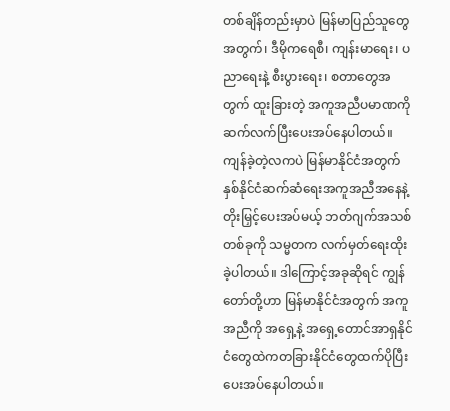တစ်ချိန်တည်းမှာပဲ မြန်မာပြည်သူတွေအတွက်၊ ဒီမိုကရေစီ၊ ကျန်းမာရေး၊ ပညာရေးနဲ့ စီးပွားရေး၊ စတာတွေအတွက် ထူးခြားတဲ့ အကူအညီပမာဏကို ဆက်လက်ပြီးပေးအပ်နေပါတယ်။ ကျန်ခဲ့တဲ့လကပဲ မြန်မာနိုင်ငံအတွက် နှစ်နိုင်ငံဆက်ဆံရေးအကူအညီအနေနဲ့ တိုးမြှင့်ပေးအပ်မယ့် ဘတ်ဂျက်အသစ်တစ်ခုကို သမ္မတက လက်မှတ်ရေးထိုးခဲ့ပါတယ်။ ဒါကြောင့်အခုဆိုရင် ကျွန်တော်တို့ဟာ မြန်မာနိုင်ငံအတွက် အကူအညီကို အရှေ့နဲ့ အရှေ့တောင်အာရှနိုင်ငံတွေထဲကတခြားနိုင်ငံတွေထက်ပိုပြီးပေးအပ်နေပါတယ်။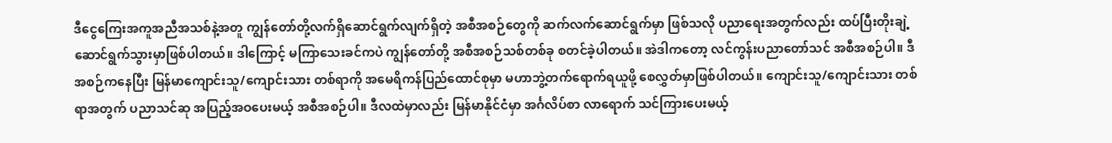ဒီငွေကြေးအကူအညီအသစ်နဲ့အတူ ကျွန်တော်တို့လက်ရှိဆောင်ရွက်လျက်ရှိတဲ့ အစီအစဉ်တွေကို ဆက်လက်ဆောင်ရွက်မှာ ဖြစ်သလို ပညာရေးအတွက်လည်း ထပ်ပြီးတိုးချဲ့ဆောင်ရွက်သွားမှာဖြစ်ပါတယ်။ ဒါကြောင့် မကြာသေးခင်ကပဲ ကျွန်တော်တို့ အစီအစဉ်သစ်တစ်ခု စတင်ခဲ့ပါတယ်။ အဲဒါကတော့ လင်ကွန်းပညာတော်သင် အစီအစဉ်ပါ။ ဒီအစဉ်ကနေပြီး မြန်မာကျောင်းသူ/ကျောင်းသား တစ်ရာကို အမေရိကန်ပြည်ထောင်စုမှာ မဟာဘွဲ့တက်ရောက်ရယူဖို့ စေလွှတ်မှာဖြစ်ပါတယ်။ ကျောင်းသူ/ကျောင်းသား တစ်ရာအတွက် ပညာသင်ဆု အပြည့်အဝပေးမယ့် အစီအစဉ်ပါ။ ဒီလထဲမှာလည်း မြန်မာနိုင်ငံမှာ အင်္ဂလိပ်စာ လာရောက် သင်ကြားပေးမယ့်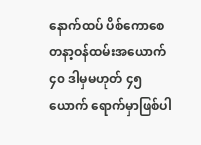နောက်ထပ် ပိစ်ကောစေတနာ့ဝန်ထမ်းအယောက် ၄၀ ဒါမှမဟုတ် ၄၅ ယောက် ရောက်မှာဖြစ်ပါ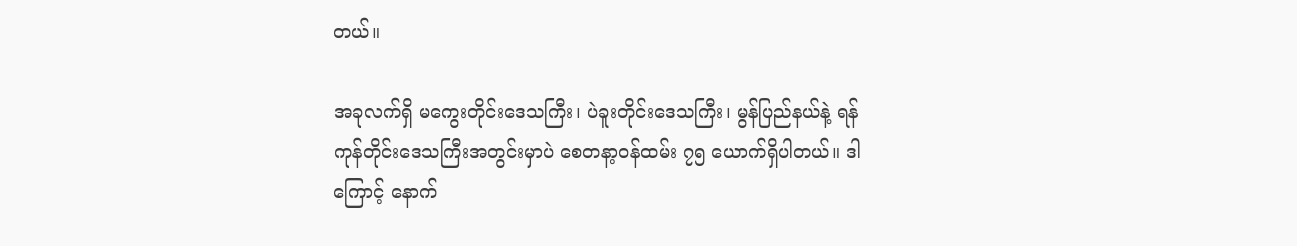တယ်။

အခုလက်ရှိ မကွေးတိုင်းဒေသကြီး၊ ပဲခူးတိုင်းဒေသကြီး၊ မွန်ပြည်နယ်နဲ့ ရန်ကုန်တိုင်းဒေသကြီးအတွင်းမှာပဲ စေတနာ့ဝန်ထမ်း ၇၅ ယောက်ရှိပါတယ်။ ဒါကြောင့် နောက်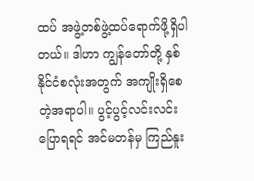ထပ် အဖွဲ့တစ်ဖွဲ့ထပ်ရောက်ဖို့ရှိပါတယ်။ ဒါဟာ ကျွန်တော်တို့ နှစ်နိုင်ငံစလုံးအတွက် အကျိုးရှိစေတဲ့အရာပါ။ ပွင့်ပွင့်လင်းလင်းပြောရရင် အင်မတန်မှ ကြည်နူး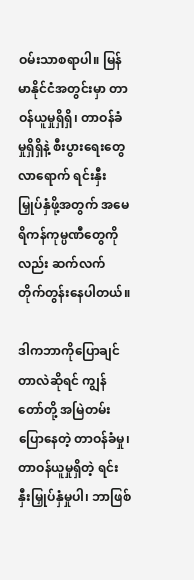ဝမ်းသာစရာပါ။ မြန်မာနိုင်ငံအတွင်းမှာ တာဝန်ယူမှုရှိရှိ၊ တာဝန်ခံမှုရှိရှိနဲ့ စီးပွားရေးတွေ လာရောက် ရင်းနှီးမြှုပ်နှံဖို့အတွက် အမေရိကန်ကုမ္ပဏီတွေကိုလည်း ဆက်လက်တိုက်တွန်းနေပါတယ်။

ဒါကဘာကိုပြောချင်တာလဲဆိုရင် ကျွန်တော်တို့ အမြဲတမ်းပြောနေတဲ့ တာဝန်ခံမှု၊ တာဝန်ယူမှုရှိတဲ့ ရင်းနှီးမြှုပ်နှံမှုပါ၊ ဘာဖြစ်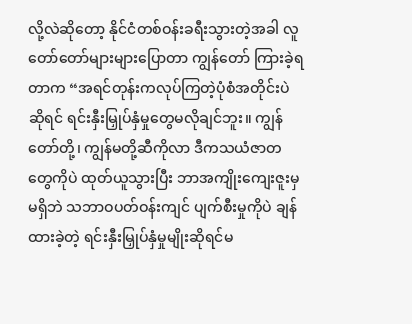လို့လဲဆိုတော့ နိုင်ငံတစ်ဝန်းခရီးသွားတဲ့အခါ လူတော်တော်များများပြောတာ ကျွန်တော် ကြားခဲ့ရတာက “အရင်တုန်းကလုပ်ကြတဲ့ပုံစံအတိုင်းပဲဆိုရင် ရင်းနှီးမြှုပ်နှံမှုတွေမလိုချင်ဘူး။ ကျွန်တော်တို့၊ ကျွန်မတို့ဆီကိုလာ ဒီကသယံဇာတတွေကိုပဲ ထုတ်ယူသွားပြီး ဘာအကျိုးကျေးဇူးမှမရှိဘဲ သဘာဝပတ်ဝန်းကျင် ပျက်စီးမှုကိုပဲ ချန်ထားခဲ့တဲ့ ရင်းနှီးမြှုပ်နှံမှုမျိုးဆိုရင်မ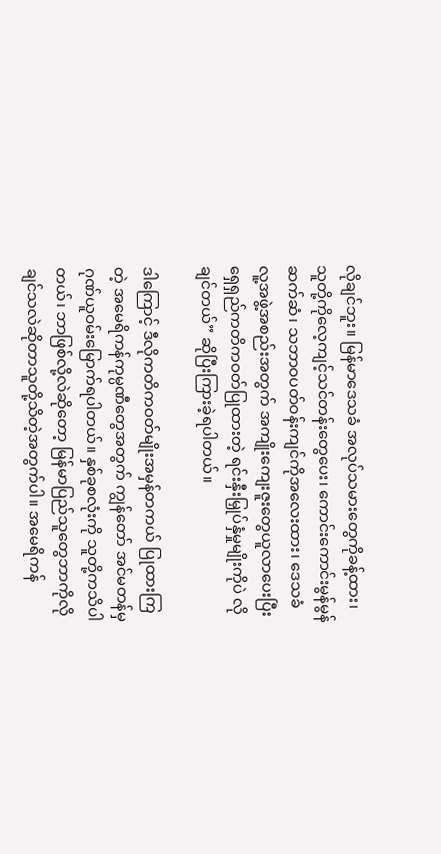လိုချင်ဘူး။ မြန်မာဒေသခံ အလုပ်သမားတွေကိုခန့်ထား၊ သူတို့ကိုလေ့ကျင့်သင်တန်းတွေပေး၊ ကောင်းကောင်းမွန်မွန်ဆက်ဆံ၊ သဘာဝပတ်ဝန်းကျင်ကိုအလေးထား၊ ဒေသခံလူ့အဖွဲ့အစည်းအတွက် အကျိုးကျေးဇူးတွေယူလာပေးပြီး ရှေရှည်ကတိကဝတ်ပြုထားတဲ့ ရင်းနှီးမြှုပ်နှံမှုမျိုးကိုပဲ လိုချင်တယ်” ဆိုပြီးကြားခဲ့ရပါတယ်။

ဒါကြောင့် ဒီလိုကတိကဝတ်မျိုးအမှန်တကယ် ပြုထားကြတဲ့ အမေရိကန်ကုမ္ပဏီတွေအတွက် ကျွန်တော် အင်မတန်မှ ဂုဏ်ယူဝမ်းမြောက်ရပါတယ်။ နှစ်ခုစလုံးကို သူတို့ကသိပါတယ်၊ ဘာဖြစ်လို့လဲဆိုတော့ မြန်မာပြည်သူတွေဘာကိုလိုချင်သလဲဆိုတာသူတို့သိတဲ့အတွက်ပါ။ အမေရိကန်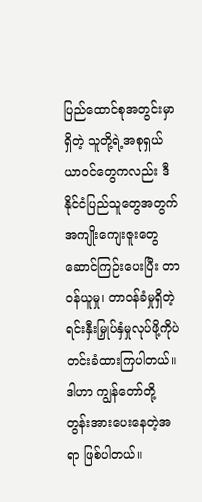ပြည်ထောင်စုအတွင်းမှာရှိတဲ့ သူတို့ရဲ့အစုရှယ်ယာဝင်တွေကလည်း ဒီနိုင်ငံပြည်သူတွေအတွက် အကျိုးကျေးဇူးတွေဆောင်ကြဉ်းပေးပြီး တာဝန်ယူမှု၊ တာဝန်ခံမှုရှိတဲ့ ရင်းနှီးမြှုပ်နှံမှုလုပ်ဖို့ကိုပဲ တင်းခံထားကြပါတယ်။ ဒါဟာ ကျွန်တော်တို့ တွန်းအားပေးနေတဲ့အရာ ဖြစ်ပါတယ်။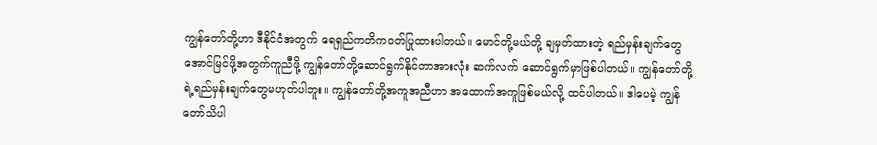ကျွန်တော်တို့ဟာ ဒီနိုင်ငံအတွက် ရေရှည်ကတိကဝတ်ပြုထားပါတယ်။ မောင်တို့မယ်တို့ ချမှတ်ထားတဲ့ ရည်မှန်းချက်တွေ အောင်မြင်ဖို့အတွက်ကူညီဖို့ ကျွန်တော်တို့ဆောင်ရွက်နိုင်တာအားလုံး ဆက်လက် ဆောင်ရွက်မှာဖြစ်ပါတယ်။ ကျွန်တော်တို့ရဲ့ရည်မှန်းချက်တွေမဟုတ်ပါဘူး။ ကျွန်တော်တို့အကူအညီဟာ အထောက်အကူဖြစ်မယ်လို့ ထင်ပါတယ်။ ဒါပေမဲ့ ကျွန်တော်သိပါ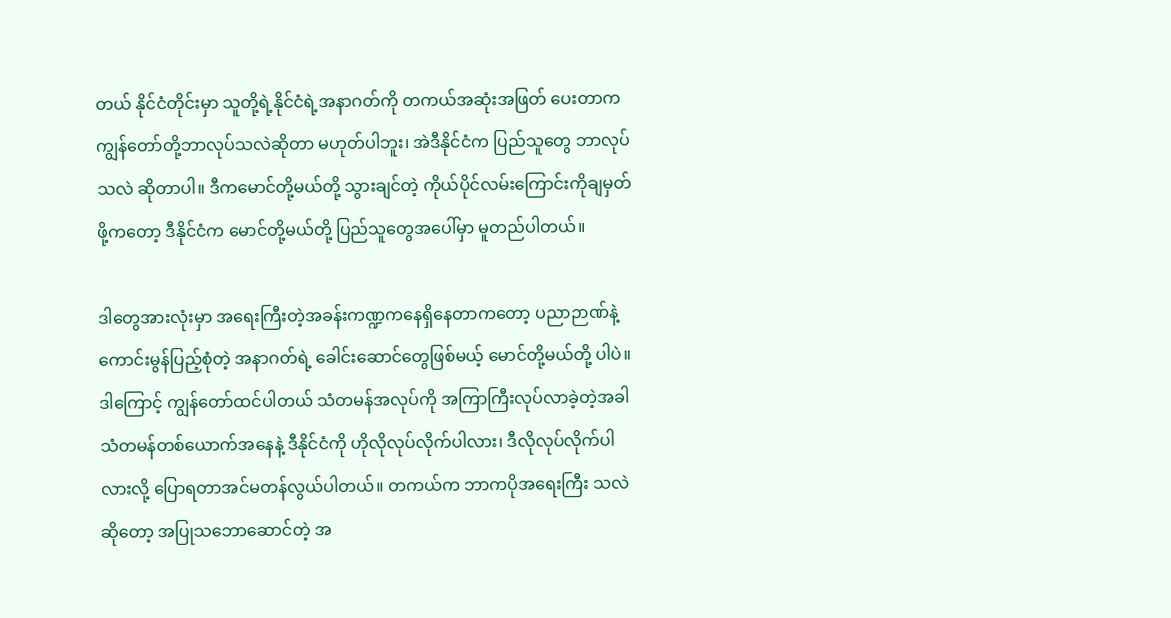တယ် နိုင်ငံတိုင်းမှာ သူတို့ရဲ့နိုင်ငံရဲ့အနာဂတ်ကို တကယ်အဆုံးအဖြတ် ပေးတာက ကျွန်တော်တို့ဘာလုပ်သလဲဆိုတာ မဟုတ်ပါဘူး၊ အဲဒီနိုင်ငံက ပြည်သူတွေ ဘာလုပ်သလဲ ဆိုတာပါ။ ဒီကမောင်တို့မယ်တို့ သွားချင်တဲ့ ကိုယ်ပိုင်လမ်းကြောင်းကိုချမှတ်ဖို့ကတော့ ဒီနိုင်ငံက မောင်တို့မယ်တို့ ပြည်သူတွေအပေါ်မှာ မူတည်ပါတယ်။

ဒါတွေအားလုံးမှာ အရေးကြီးတဲ့အခန်းကဏ္ဍကနေရှိနေတာကတော့ ပညာဉာဏ်နဲ့ ကောင်းမွန်ပြည့်စုံတဲ့ အနာဂတ်ရဲ့ ခေါင်းဆောင်တွေဖြစ်မယ့် မောင်တို့မယ်တို့ ပါပဲ။ ဒါကြောင့် ကျွန်တော်ထင်ပါတယ် သံတမန်အလုပ်ကို အကြာကြီးလုပ်လာခဲ့တဲ့အခါ သံတမန်တစ်ယောက်အနေနဲ့ ဒီနိုင်ငံကို ဟိုလိုလုပ်လိုက်ပါလား၊ ဒီလိုလုပ်လိုက်ပါလားလို့ ပြောရတာအင်မတန်လွယ်ပါတယ်။ တကယ်က ဘာကပိုအရေးကြီး သလဲဆိုတော့ အပြုသဘောဆောင်တဲ့ အ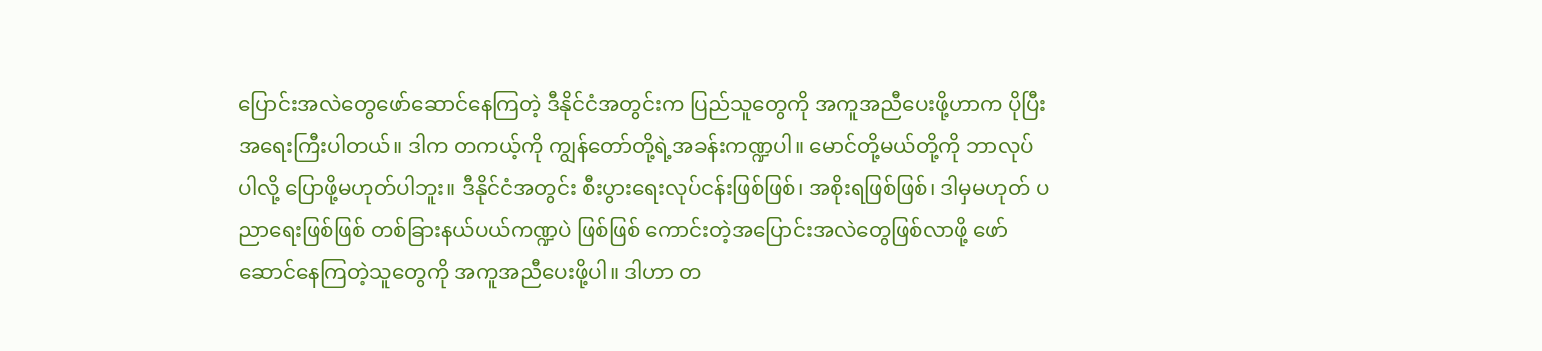ပြောင်းအလဲတွေဖော်ဆောင်နေကြတဲ့ ဒီနိုင်ငံအတွင်းက ပြည်သူတွေကို အကူအညီပေးဖို့ဟာက ပိုပြီးအရေးကြီးပါတယ်။ ဒါက တကယ့်ကို ကျွန်တော်တို့ရဲ့အခန်းကဏ္ဍပါ။ မောင်တို့မယ်တို့ကို ဘာလုပ်ပါလို့ ပြောဖို့မဟုတ်ပါဘူး။ ဒီနိုင်ငံအတွင်း စီးပွားရေးလုပ်ငန်းဖြစ်ဖြစ်၊ အစိုးရဖြစ်ဖြစ်၊ ဒါမှမဟုတ် ပညာရေးဖြစ်ဖြစ် တစ်ခြားနယ်ပယ်ကဏ္ဍပဲ ဖြစ်ဖြစ် ကောင်းတဲ့အပြောင်းအလဲတွေဖြစ်လာဖို့ ဖော်ဆောင်နေကြတဲ့သူတွေကို အကူအညီပေးဖို့ပါ။ ဒါဟာ တ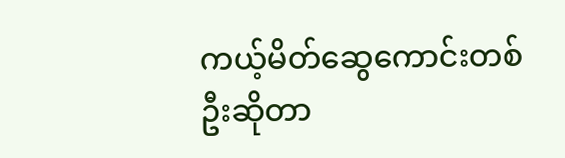ကယ့်မိတ်ဆွေကောင်းတစ်ဦးဆိုတာ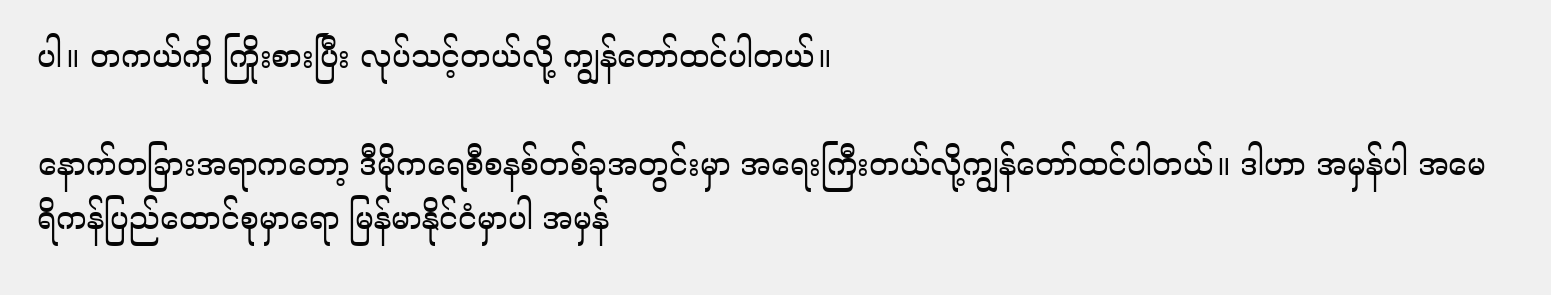ပါ။ တကယ်ကို ကြိုးစားပြီး လုပ်သင့်တယ်လို့ ကျွန်တော်ထင်ပါတယ်။

နောက်တခြားအရာကတော့ ဒီမိုကရေစီစနစ်တစ်ခုအတွင်းမှာ အရေးကြီးတယ်လို့ကျွန်တော်ထင်ပါတယ်။ ဒါဟာ အမှန်ပါ အမေရိကန်ပြည်ထောင်စုမှာရော မြန်မာနိုင်ငံမှာပါ အမှန်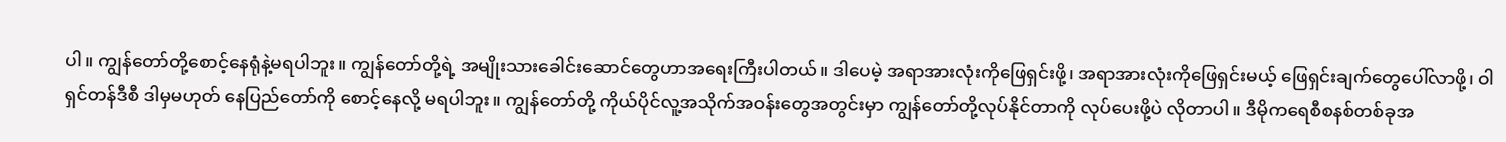ပါ။ ကျွန်တော်တို့စောင့်နေရုံနဲ့မရပါဘူး။ ကျွန်တော်တို့ရဲ့ အမျိုးသားခေါင်းဆောင်တွေဟာအရေးကြီးပါတယ်။ ဒါပေမဲ့ အရာအားလုံးကိုဖြေရှင်းဖို့၊ အရာအားလုံးကိုဖြေရှင်းမယ့် ဖြေရှင်းချက်တွေပေါ်လာဖို့၊ ဝါရှင်တန်ဒီစီ ဒါမှမဟုတ် နေပြည်တော်ကို စောင့်နေလို့ မရပါဘူး။ ကျွန်တော်တို့ ကိုယ်ပိုင်လူ့အသိုက်အဝန်းတွေအတွင်းမှာ ကျွန်တော်တို့လုပ်နိုင်တာကို လုပ်ပေးဖို့ပဲ လိုတာပါ။ ဒီမိုကရေစီစနစ်တစ်ခုအ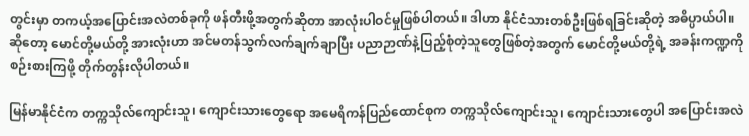တွင်းမှာ တကယ့်အပြောင်းအလဲတစ်ခုကို ဖန်တီးဖို့အတွက်ဆိုတာ အာလုံးပါဝင်မှုဖြစ်ပါတယ်။ ဒါဟာ နိုင်ငံသားတစ်ဦးဖြစ်ရခြင်းဆိုတဲ့ အဓိပ္ပာယ်ပါ။ ဆိုတော့ မောင်တို့မယ်တို့ အားလုံးဟာ အင်မတန်သွက်လက်ချက်ချာပြီး ပညာဉာဏ်နဲ့ပြည့်စုံတဲ့သူတွေဖြစ်တဲ့အတွက် မောင်တို့မယ်တို့ရဲ့ အခန်းကဏ္ဍကို စဉ်းစားကြဖို့ တိုက်တွန်းလိုပါတယ်။

မြန်မာနိုင်ငံက တက္ကသိုလ်ကျောင်းသူ၊ ကျောင်းသားတွေရော အမေရိကန်ပြည်ထောင်စုက တက္ကသိုလ်ကျောင်းသူ၊ ကျောင်းသားတွေပါ အပြောင်းအလဲ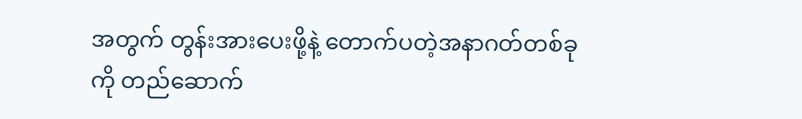အတွက် တွန်းအားပေးဖို့နဲ့ တောက်ပတဲ့အနာဂတ်တစ်ခုကို တည်ဆောက်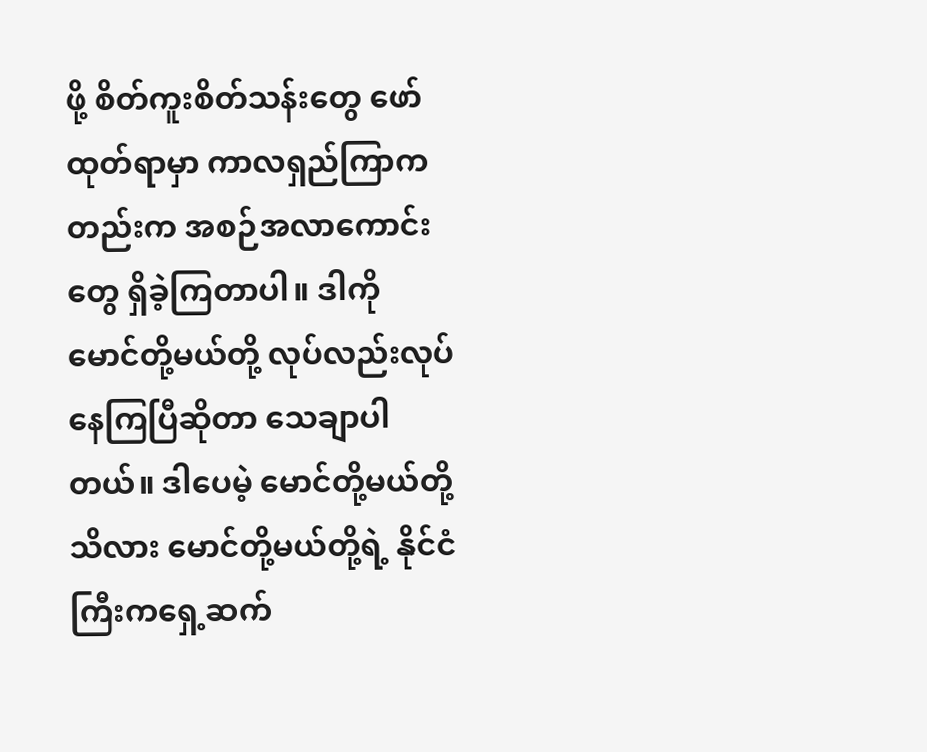ဖို့ စိတ်ကူးစိတ်သန်းတွေ ဖော်ထုတ်ရာမှာ ကာလရှည်ကြာကတည်းက အစဉ်အလာကောင်းတွေ ရှိခဲ့ကြတာပါ။ ဒါကို မောင်တို့မယ်တို့ လုပ်လည်းလုပ်နေကြပြီဆိုတာ သေချာပါတယ်။ ဒါပေမဲ့ မောင်တို့မယ်တို့သိလား မောင်တို့မယ်တို့ရဲ့ နိုင်ငံကြီးကရှေ့ဆက်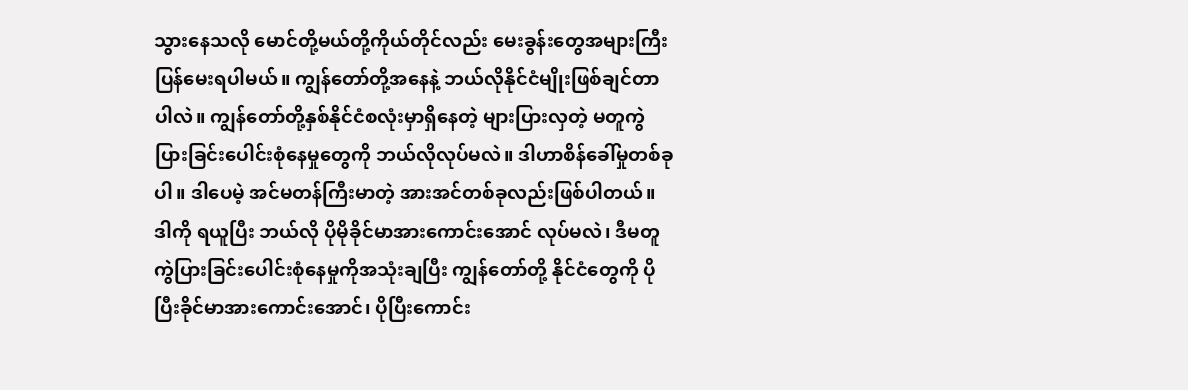သွားနေသလို မောင်တို့မယ်တို့ကိုယ်တိုင်လည်း မေးခွန်းတွေအများကြီး ပြန်မေးရပါမယ်။ ကျွန်တော်တို့အနေနဲ့ ဘယ်လိုနိုင်ငံမျိုးဖြစ်ချင်တာပါလဲ။ ကျွန်တော်တို့နှစ်နိုင်ငံစလုံးမှာရှိနေတဲ့ များပြားလှတဲ့ မတူကွဲပြားခြင်းပေါင်းစုံနေမှုတွေကို ဘယ်လိုလုပ်မလဲ။ ဒါဟာစိန်ခေါ်မှုတစ်ခုပါ။ ဒါပေမဲ့ အင်မတန်ကြီးမာတဲ့ အားအင်တစ်ခုလည်းဖြစ်ပါတယ်။ ဒါကို ရယူပြီး ဘယ်လို ပိုမိုခိုင်မာအားကောင်းအောင် လုပ်မလဲ၊ ဒီမတူကွဲပြားခြင်းပေါင်းစုံနေမှုကိုအသုံးချပြီး ကျွန်တော်တို့ နိုင်ငံတွေကို ပိုပြီးခိုင်မာအားကောင်းအောင်၊ ပိုပြီးကောင်း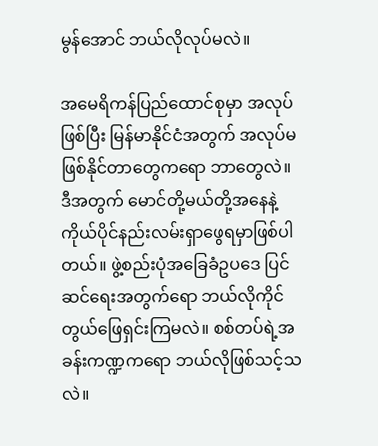မွန်အောင် ဘယ်လိုလုပ်မလဲ။

အမေရိကန်ပြည်ထောင်စုမှာ အလုပ်ဖြစ်ပြီး မြန်မာနိုင်ငံအတွက် အလုပ်မဖြစ်နိုင်တာတွေကရော ဘာတွေလဲ။ ဒီအတွက် မောင်တို့မယ်တို့အနေနဲ့ ကိုယ်ပိုင်နည်းလမ်းရှာဖွေရမှာဖြစ်ပါတယ်။ ဖွဲ့စည်းပုံအခြေခံဥပဒေ ပြင်ဆင်ရေးအတွက်ရော ဘယ်လိုကိုင်တွယ်ဖြေရှင်းကြမလဲ။ စစ်တပ်ရဲ့အခန်းကဏ္ဍကရော ဘယ်လိုဖြစ်သင့်သလဲ။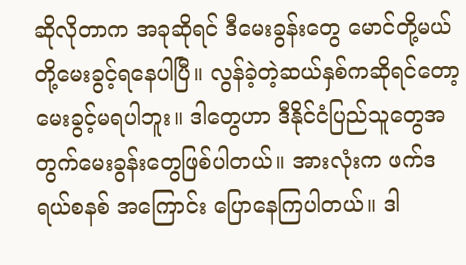ဆိုလိုတာက အခုဆိုရင် ဒီမေးခွန်းတွေ မောင်တို့မယ်တို့မေးခွင့်ရနေပါပြီ။ လွန်ခဲ့တဲ့ဆယ်နှစ်ကဆိုရင်တော့ မေးခွင့်မရပါဘူး။ ဒါတွေဟာ ဒီနိုင်ငံပြည်သူတွေအတွက်မေးခွန်းတွေဖြစ်ပါတယ်။ အားလုံးက ဖက်ဒရယ်စနစ် အကြောင်း ပြောနေကြပါတယ်။ ဒါ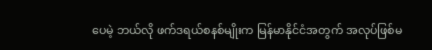ပေမဲ့ ဘယ်လို ဖက်ဒရယ်စနစ်မျိုးက မြန်မာနိုင်ငံအတွက် အလုပ်ဖြစ်မ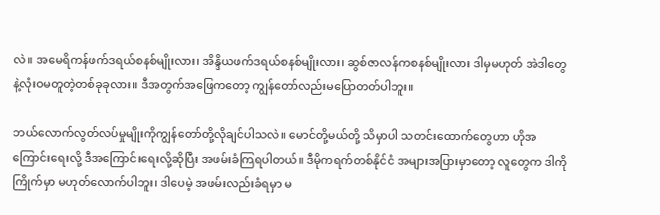လဲ။ အမေရိကန်ဖက်ဒရယ်စနစ်မျိုးလား၊ အိန္ဒိယဖက်ဒရယ်စနစ်မျိုးလား၊ ဆွစ်ဇာလန်ကစနစ်မျိုးလား ဒါမှမဟုတ် အဲဒါတွေနဲ့လုံးဝမတူတဲ့တစ်ခုခုလား။ ဒီအတွက်အဖြေကတော့ ကျွန်တော်လည်းမပြောတတ်ပါဘူး။

ဘယ်လောက်လွတ်လပ်မှုမျိုးကိုကျွန်တော်တို့လိုချင်ပါသလဲ။ မောင်တို့မယ်တို့ သိမှာပါ သတင်းထောက်တွေဟာ ဟိုအကြောင်းရေးလို့ ဒီအကြောင်းရေးလို့ဆိုပြီး အဖမ်းခံကြရပါတယ်။ ဒီမိုကရက်တစ်နိုင်ငံ အများအပြားမှာတော့ လူတွေက ဒါကိုကြိုက်မှာ မဟုတ်လောက်ပါဘူး၊ ဒါပေမဲ့ အဖမ်းလည်းခံရမှာ မ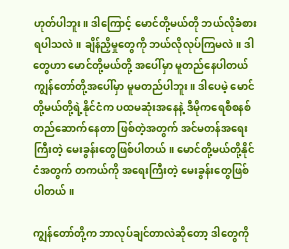ဟုတ်ပါဘူး။ ဒါကြောင့် မောင်တို့မယ်တို ဘယ်လိုခံစားရပါသလဲ။ ချိန်ညှိမှုတွေကို ဘယ်လိုလုပ်ကြမလဲ။ ဒါတွေဟာ မောင်တို့မယ်တို့ အပေါ်မှာ မူတည်နေပါတယ် ကျွန်တော်တို့အပေါ်မှာ မူမတည်ပါဘူး။ ဒါပေမဲ့ မောင်တို့မယ်တို့ရဲ့နိုင်ငံက ပထမဆုံးအနေနဲ့ ဒီမိုကရေစီစနစ် တည်ဆောက်နေတာ ဖြစ်တဲ့အတွက် အင်မတန်အရေးကြီးတဲ့ မေးခွန်းတွေဖြစ်ပါတယ်။ မောင်တို့မယ်တို့နိုင်ငံအတွက် တကယ်ကို အရေးကြီးတဲ့ မေးခွန်းတွေဖြစ်ပါတယ်။

ကျွန်တော်တို့က ဘာလုပ်ချင်တာလဲဆိုတော့ ဒါတွေကို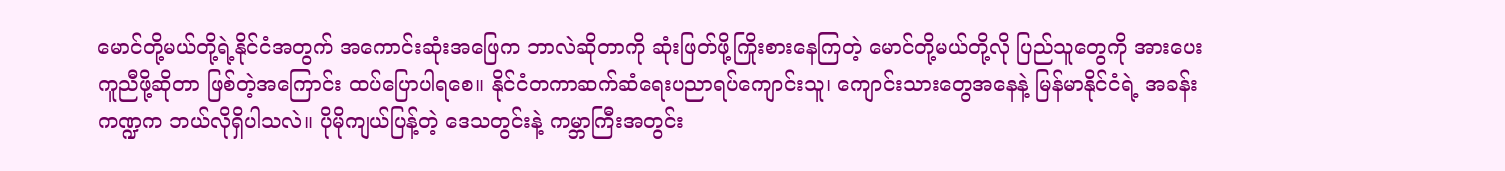မောင်တို့မယ်တို့ရဲ့နိုင်ငံအတွက် အကောင်းဆုံးအဖြေက ဘာလဲဆိုတာကို ဆုံးဖြတ်ဖို့ကြိုးစားနေကြတဲ့ မောင်တို့မယ်တို့လို ပြည်သူတွေကို အားပေးကူညီဖို့ဆိုတာ ဖြစ်တဲ့အကြောင်း ထပ်ပြောပါရစေ။ နိုင်ငံတကာဆက်ဆံရေးပညာရပ်ကျောင်းသူ၊ ကျောင်းသားတွေအနေနဲ့ မြန်မာနိုင်ငံရဲ့ အခန်းကဏ္ဍက ဘယ်လိုရှိပါသလဲ။ ပိုမိုကျယ်ပြန့်တဲ့ ဒေသတွင်းနဲ့ ကမ္ဘာကြီးအတွင်း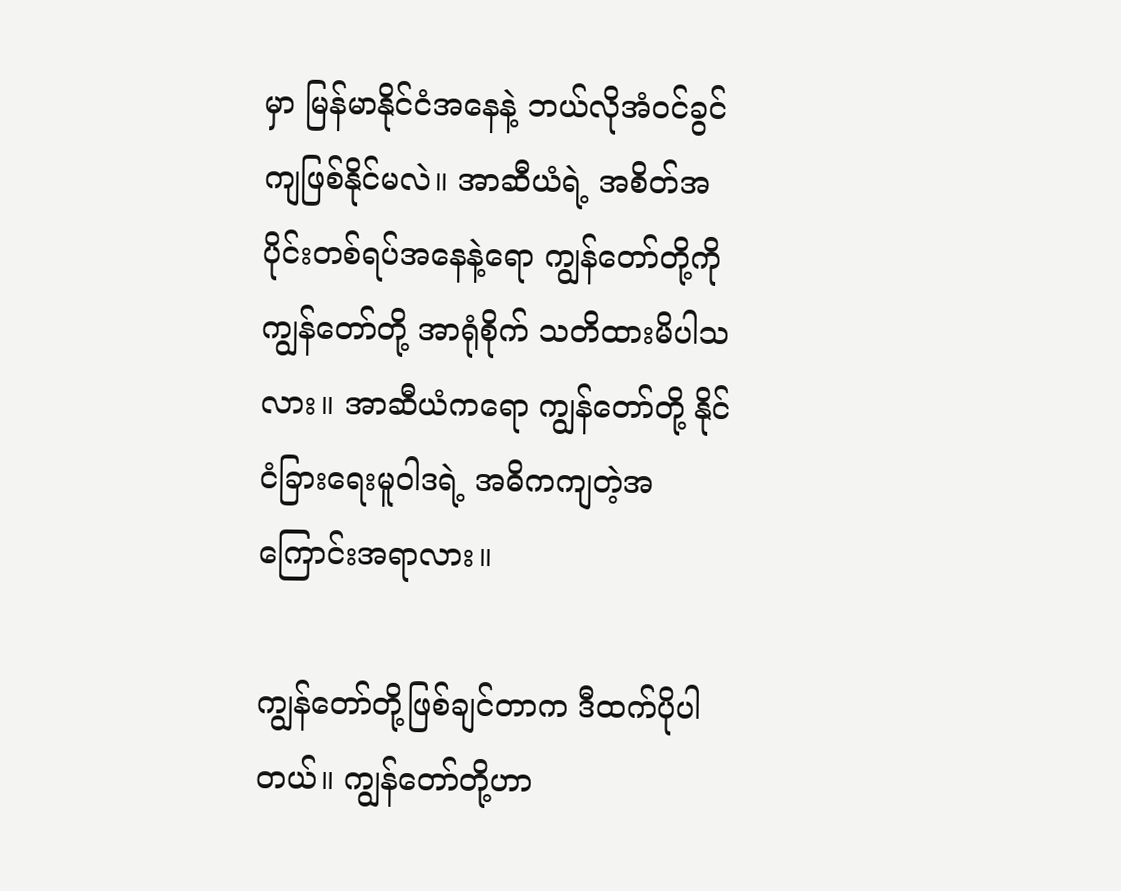မှာ မြန်မာနိုင်ငံအနေနဲ့ ဘယ်လိုအံဝင်ခွင်ကျဖြစ်နိုင်မလဲ။ အာဆီယံရဲ့ အစိတ်အပိုင်းတစ်ရပ်အနေနဲ့ရော ကျွန်တော်တို့ကို ကျွန်တော်တို့ အာရုံစိုက် သတိထားမိပါသလား။ အာဆီယံကရော ကျွန်တော်တို့ နိုင်ငံခြားရေးမူဝါဒရဲ့ အဓိကကျတဲ့အကြောင်းအရာလား။

ကျွန်တော်တို့ဖြစ်ချင်တာက ဒီထက်ပိုပါတယ်။ ကျွန်တော်တို့ဟာ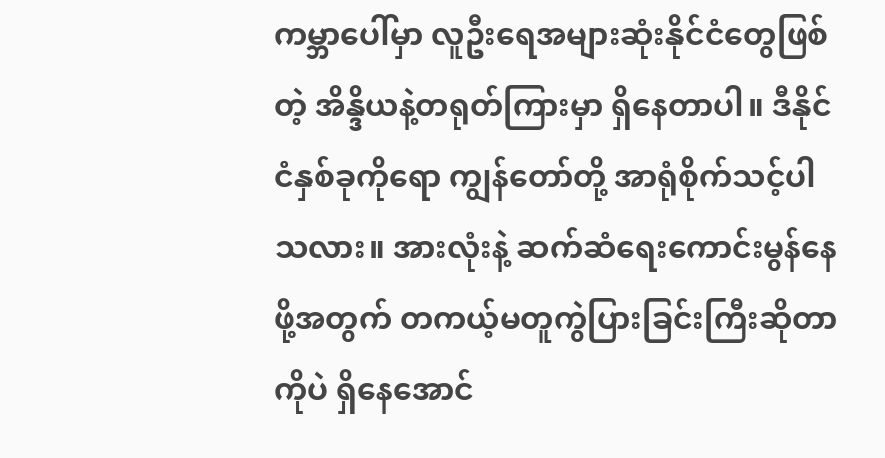ကမ္ဘာပေါ်မှာ လူဦးရေအများဆုံးနိုင်ငံတွေဖြစ်တဲ့ အိန္ဒိယနဲ့တရုတ်ကြားမှာ ရှိနေတာပါ။ ဒီနိုင်ငံနှစ်ခုကိုရော ကျွန်တော်တို့ အာရုံစိုက်သင့်ပါသလား။ အားလုံးနဲ့ ဆက်ဆံရေးကောင်းမွန်နေဖို့အတွက် တကယ့်မတူကွဲပြားခြင်းကြီးဆိုတာကိုပဲ ရှိနေအောင်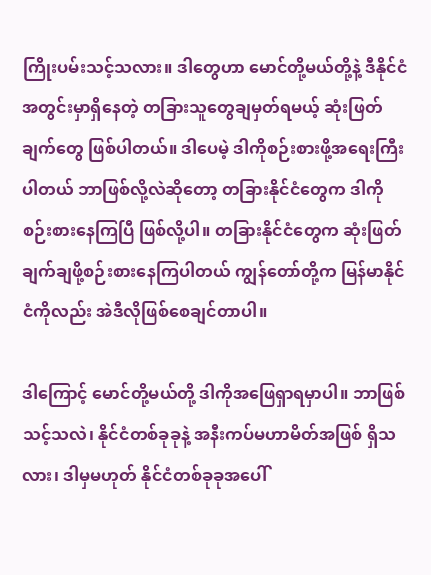ကြိုးပမ်းသင့်သလား။ ဒါတွေဟာ မောင်တို့မယ်တို့နဲ့ ဒီနိုင်ငံအတွင်းမှာရှိနေတဲ့ တခြားသူတွေချမှတ်ရမယ့် ဆုံးဖြတ်ချက်တွေ ဖြစ်ပါတယ်။ ဒါပေမဲ့ ဒါကိုစဉ်းစားဖို့အရေးကြီးပါတယ် ဘာဖြစ်လို့လဲဆိုတော့ တခြားနိုင်ငံတွေက ဒါကို စဉ်းစားနေကြပြီ ဖြစ်လို့ပါ။ တခြားနိုင်ငံတွေက ဆုံးဖြတ်ချက်ချဖို့စဉ်းစားနေကြပါတယ် ကျွန်တော်တို့က မြန်မာနိုင်ငံကိုလည်း အဲဒီလိုဖြစ်စေချင်တာပါ။

ဒါကြောင့် မောင်တို့မယ်တို့ ဒါကိုအဖြေရှာရမှာပါ။ ဘာဖြစ်သင့်သလဲ၊ နိုင်ငံတစ်ခုခုနဲ့ အနီးကပ်မဟာမိတ်အဖြစ် ရှိသလား၊ ဒါမှမဟုတ် နိုင်ငံတစ်ခုခုအပေါ်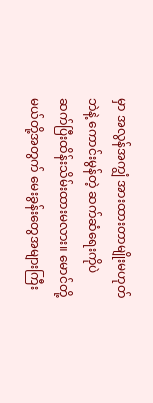မှာ အလွန်အကျွံ အားထားတာမျိုးမဟုတ်ဘဲနဲ့ ကောင်းမွန်တဲ့ ဆက်ဆံရေးကိုပဲ ဆက်ပြီးထိန်းသိမ်းထားမလား။ မောင်တို့မယ်တို့အတွက် မေးခွန်းတွေအများကြီး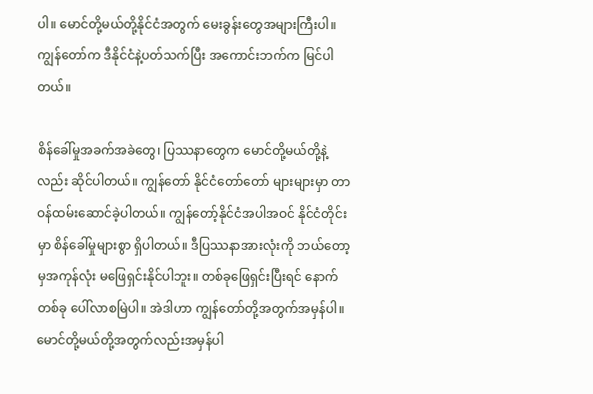ပါ။ မောင်တို့မယ်တို့နိုင်ငံအတွက် မေးခွန်းတွေအများကြီးပါ။ ကျွန်တော်က ဒီနိုင်ငံနဲ့ပတ်သက်ပြီး အကောင်းဘက်က မြင်ပါတယ်။

စိန်ခေါ်မှုအခက်အခဲတွေ၊ ပြဿနာတွေက မောင်တို့မယ်တို့နဲ့လည်း ဆိုင်ပါတယ်။ ကျွန်တော် နိုင်ငံတော်တော် များများမှာ တာဝန်ထမ်းဆောင်ခဲ့ပါတယ်။ ကျွန်တော့်နိုင်ငံအပါအဝင် နိုင်ငံတိုင်းမှာ စိန်ခေါ်မှုများစွာ ရှိပါတယ်။ ဒီပြဿနာအားလုံးကို ဘယ်တော့မှအကုန်လုံး မဖြေရှင်းနိုင်ပါဘူး။ တစ်ခုဖြေရှင်းပြီးရင် နောက်တစ်ခု ပေါ်လာစမြဲပါ။ အဲဒါဟာ ကျွန်တော်တို့အတွက်အမှန်ပါ။ မောင်တို့မယ်တို့အတွက်လည်းအမှန်ပါ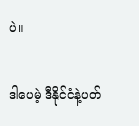ပဲ။

ဒါပေမဲ့ ဒီနိုင်ငံနဲ့ပတ်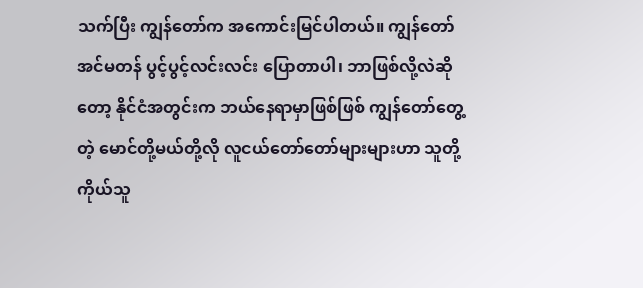သက်ပြီး ကျွန်တော်က အကောင်းမြင်ပါတယ်။ ကျွန်တော်အင်မတန် ပွင့်ပွင့်လင်းလင်း ပြောတာပါ၊ ဘာဖြစ်လို့လဲဆိုတော့ နိုင်ငံအတွင်းက ဘယ်နေရာမှာဖြစ်ဖြစ် ကျွန်တော်တွေ့တဲ့ မောင်တို့မယ်တို့လို လူငယ်တော်တော်များများဟာ သူတို့ကိုယ်သူ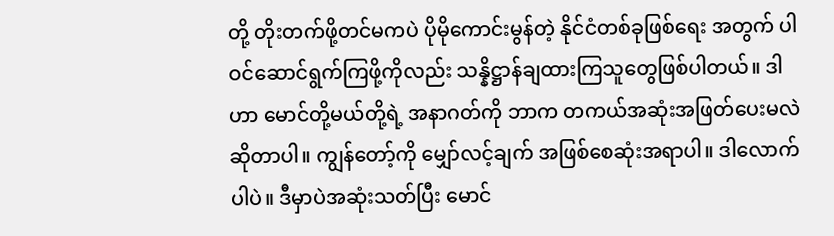တို့ တိုးတက်ဖို့တင်မကပဲ ပိုမိုကောင်းမွန်တဲ့ နိုင်ငံတစ်ခုဖြစ်ရေး အတွက် ပါဝင်ဆောင်ရွက်ကြဖို့ကိုလည်း သန္နိဋ္ဌာန်ချထားကြသူတွေဖြစ်ပါတယ်။ ဒါဟာ မောင်တို့မယ်တို့ရဲ့ အနာဂတ်ကို ဘာက တကယ်အဆုံးအဖြတ်ပေးမလဲဆိုတာပါ။ ကျွန်တော့်ကို မျှော်လင့်ချက် အဖြစ်စေဆုံးအရာပါ။ ဒါလောက်ပါပဲ။ ဒီမှာပဲအဆုံးသတ်ပြီး မောင်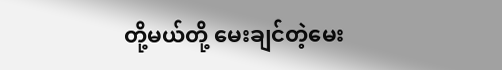တို့မယ်တို့ မေးချင်တဲ့မေး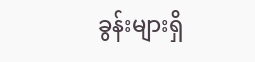ခွန်းများရှိ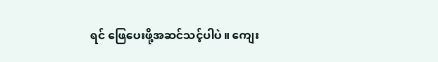ရင် ဖြေပေးဖို့အဆင်သင့်ပါပဲ။ ကျေး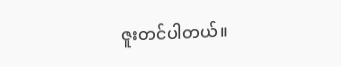ဇူးတင်ပါတယ်။